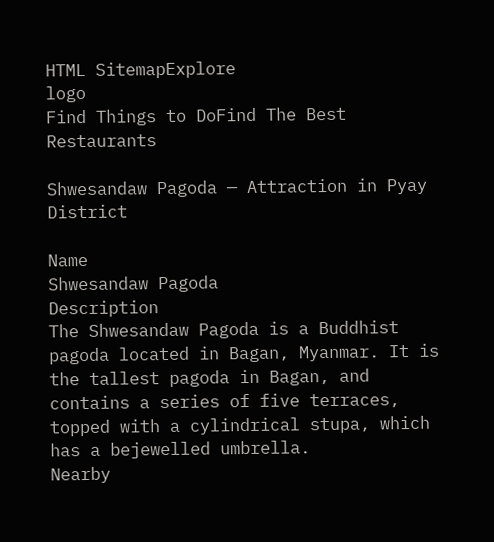HTML SitemapExplore
logo
Find Things to DoFind The Best Restaurants

Shwesandaw Pagoda — Attraction in Pyay District

Name
Shwesandaw Pagoda
Description
The Shwesandaw Pagoda is a Buddhist pagoda located in Bagan, Myanmar. It is the tallest pagoda in Bagan, and contains a series of five terraces, topped with a cylindrical stupa, which has a bejewelled umbrella.
Nearby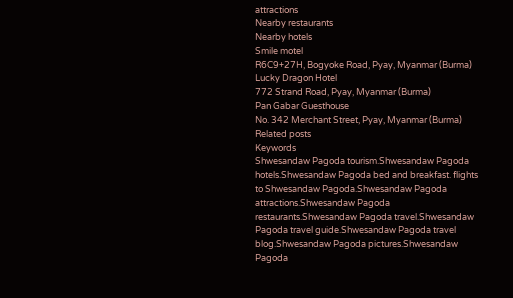attractions
Nearby restaurants
Nearby hotels
Smile motel
R6C9+27H, Bogyoke Road, Pyay, Myanmar (Burma)
Lucky Dragon Hotel
772 Strand Road, Pyay, Myanmar (Burma)
Pan Gabar Guesthouse
No. 342 Merchant Street, Pyay, Myanmar (Burma)
Related posts
Keywords
Shwesandaw Pagoda tourism.Shwesandaw Pagoda hotels.Shwesandaw Pagoda bed and breakfast. flights to Shwesandaw Pagoda.Shwesandaw Pagoda attractions.Shwesandaw Pagoda restaurants.Shwesandaw Pagoda travel.Shwesandaw Pagoda travel guide.Shwesandaw Pagoda travel blog.Shwesandaw Pagoda pictures.Shwesandaw Pagoda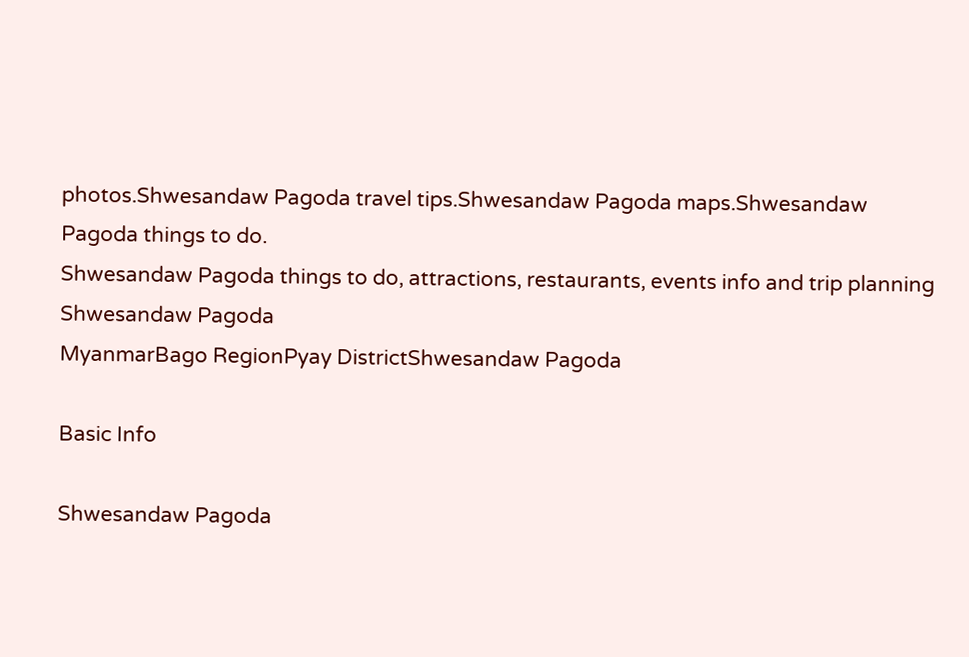photos.Shwesandaw Pagoda travel tips.Shwesandaw Pagoda maps.Shwesandaw Pagoda things to do.
Shwesandaw Pagoda things to do, attractions, restaurants, events info and trip planning
Shwesandaw Pagoda
MyanmarBago RegionPyay DistrictShwesandaw Pagoda

Basic Info

Shwesandaw Pagoda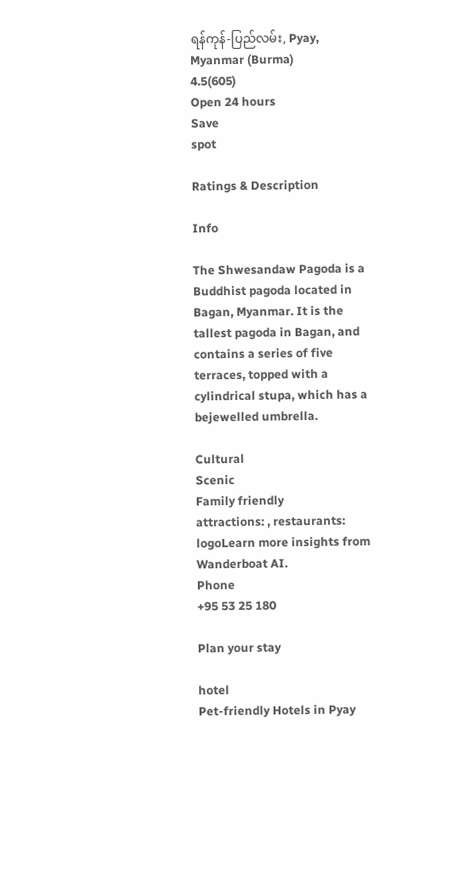ရန်ကုန်-ပြည်လမ်း, Pyay, Myanmar (Burma)
4.5(605)
Open 24 hours
Save
spot

Ratings & Description

Info

The Shwesandaw Pagoda is a Buddhist pagoda located in Bagan, Myanmar. It is the tallest pagoda in Bagan, and contains a series of five terraces, topped with a cylindrical stupa, which has a bejewelled umbrella.

Cultural
Scenic
Family friendly
attractions: , restaurants:
logoLearn more insights from Wanderboat AI.
Phone
+95 53 25 180

Plan your stay

hotel
Pet-friendly Hotels in Pyay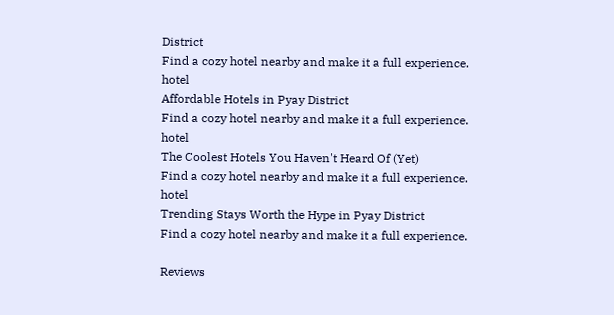District
Find a cozy hotel nearby and make it a full experience.
hotel
Affordable Hotels in Pyay District
Find a cozy hotel nearby and make it a full experience.
hotel
The Coolest Hotels You Haven't Heard Of (Yet)
Find a cozy hotel nearby and make it a full experience.
hotel
Trending Stays Worth the Hype in Pyay District
Find a cozy hotel nearby and make it a full experience.

Reviews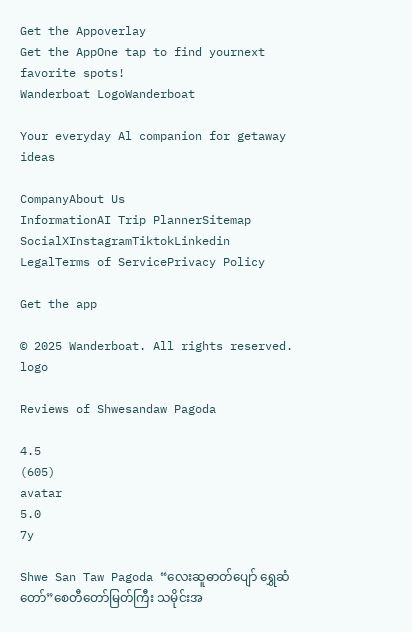Get the Appoverlay
Get the AppOne tap to find yournext favorite spots!
Wanderboat LogoWanderboat

Your everyday Al companion for getaway ideas

CompanyAbout Us
InformationAI Trip PlannerSitemap
SocialXInstagramTiktokLinkedin
LegalTerms of ServicePrivacy Policy

Get the app

© 2025 Wanderboat. All rights reserved.
logo

Reviews of Shwesandaw Pagoda

4.5
(605)
avatar
5.0
7y

Shwe San Taw Pagoda “လေးဆူဓာတ်ပျော် ရွှေဆံတော်”စေတီတော်မြတ်ကြီး သမိုင်းအ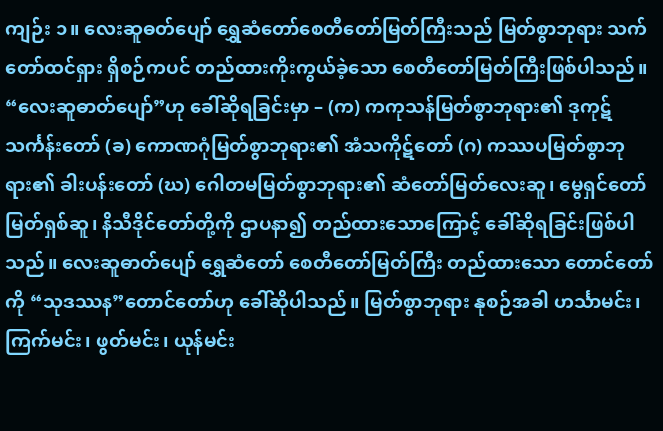ကျဉ်း ၁။ လေးဆူဓတ်ပျော် ရွှေဆံတော်စေတီတော်မြတ်ကြီးသည် မြတ်စွာဘုရား သက်တော်ထင်ရှား ရှိစဉ်ကပင် တည်ထားကိုးကွယ်ခဲ့သော စေတီတော်မြတ်ကြီးဖြစ်ပါသည်။ “လေးဆူဓာတ်ပျော်”ဟု ခေါ်ဆိုရခြင်းမှာ – (က) ကကုသန်မြတ်စွာဘုရား၏ ဒုကုဋ်သင်္ကန်းတော် (ခ) ကောဏဂုံမြတ်စွာဘုရား၏ အံသကိုဋ်တော် (ဂ) ကဿပမြတ်စွာဘုရား၏ ခါးပန်းတော် (ဃ) ဂေါတမမြတ်စွာဘုရား၏ ဆံတော်မြတ်လေးဆူ၊ မွေရှင်တော်မြတ်ရှစ်ဆူ၊ နိသီဒိုင်တော်တို့ကို ဌာပနာ၍ တည်ထားသောကြောင့် ခေါ်ဆိုရခြင်းဖြစ်ပါသည်။ လေးဆူဓာတ်ပျော် ရွှေဆံတော် စေတီတော်မြတ်ကြီး တည်ထားသော တောင်တော်ကို “သုဒဿန”တောင်တော်ဟု ခေါ်ဆိုပါသည်။ မြတ်စွာဘုရား နုစဉ်အခါ ဟင်္သာမင်း၊ ကြက်မင်း၊ ဖွတ်မင်း၊ ယုန်မင်း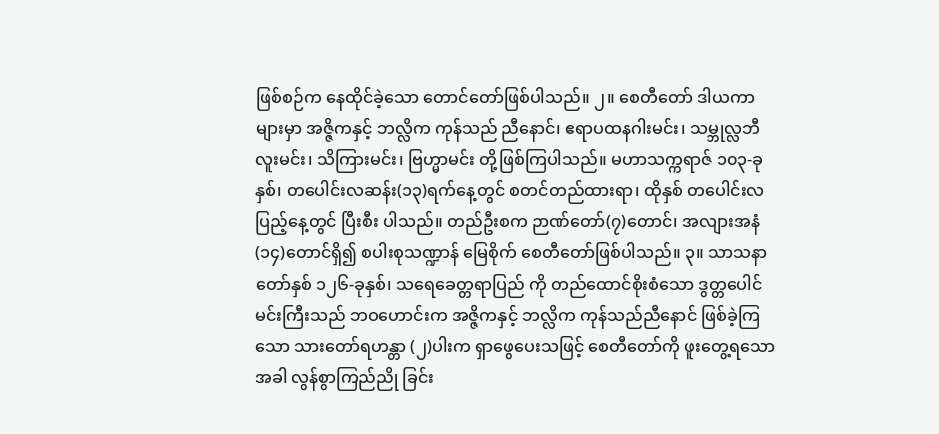ဖြစ်စဉ်က နေထိုင်ခဲ့သော တောင်တော်ဖြစ်ပါသည်။ ၂။ စေတီတော် ဒါယကာများမှာ အဇ္ဇိကနှင့် ဘလ္လိက ကုန်သည် ညီနောင်၊ ဧရာပထနဂါးမင်း၊ သမ္ဘုလ္လဘီလူးမင်း၊ သိကြားမင်း၊ ဗြဟ္မာမင်း တို့ဖြစ်ကြပါသည်။ မဟာသက္ကရာဇ် ၁၀၃-ခုနှစ်၊ တပေါင်းလဆန်း(၁၃)ရက်နေ့တွင် စတင်တည်ထားရာ၊ ထိုနှစ် တပေါင်းလပြည့်နေ့တွင် ပြီးစီး ပါသည်။ တည်ဦးစက ဉာဏ်တော်(၇)တောင်၊ အလျားအနံ(၁၄)တောင်ရှိ၍ စပါးစုသဏ္ဍာန် မြေစိုက် စေတီတော်ဖြစ်ပါသည်။ ၃။ သာသနာတော်နှစ် ၁၂၆-ခုနှစ်၊ သရေခေတ္တရာပြည် ကို တည်ထောင်စိုးစံသော ဒွတ္တပေါင်မင်းကြီးသည် ဘဝဟောင်းက အဇ္ဇိကနှင့် ဘလ္လိက ကုန်သည်ညီနောင် ဖြစ်ခဲ့ကြသော သားတော်ရဟန္တာ (၂)ပါးက ရှာဖွေပေးသဖြင့် စေတီတော်ကို ဖူးတွေ့ရသောအခါ လွန်စွာကြည်ညို ခြင်း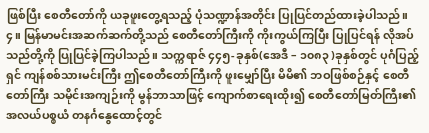ဖြစ်ပြီး စေတီတော်ကို ယခုဖူးတွေ့ရသည့် ပုံသဏ္ဍာန်အတိုင်း ပြုပြင်တည်ထားခဲ့ပါသည်။ ၄။ မြန်မာမင်းအဆက်ဆက်တို့သည် စေတီတော်ကြီးကို ကိုးကွယ်ကြပြီး ပြုပြင်ရန် လိုအပ်သည်တို့ကို ပြုပြင်ခဲ့ကြပါသည်။ သက္ကရာဇ် ၄၄၅-ခုနှစ်(အေဒီ – ၁၀၈၃ )ခုနှစ်တွင် ပုဂံပြည့်ရှင် ကျန်စစ်သားမင်းကြီး ဤစေတီတော်ကြီးကို ဖူးမျှော်ပြီး မိမိ၏ ဘဝဖြစ်စဉ်နှင့် စေတီတော်ကြီး သမိုင်းအကျဉ်းကို မွန်ဘာသာဖြင့် ကျောက်စာရေးထိုး၍ စေတီတော်မြတ်ကြီး၏ အလယ်ပစ္စယံ တနင်္ဂနွေထောင့်တွင်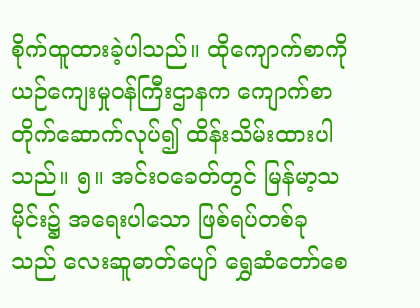စိုက်ထူထားခဲ့ပါသည်။ ထိုကျောက်စာကို ယဉ်ကျေးမှုဝန်ကြီးဌာနက ကျောက်စာတိုက်ဆောက်လုပ်၍ ထိန်းသိမ်းထားပါသည်။ ၅။ အင်းဝခေတ်တွင် မြန်မာ့သမိုင်း၌ အရေးပါသော ဖြစ်ရပ်တစ်ခုသည် လေးဆူဓာတ်ပျော် ရွှေဆံတော်စေ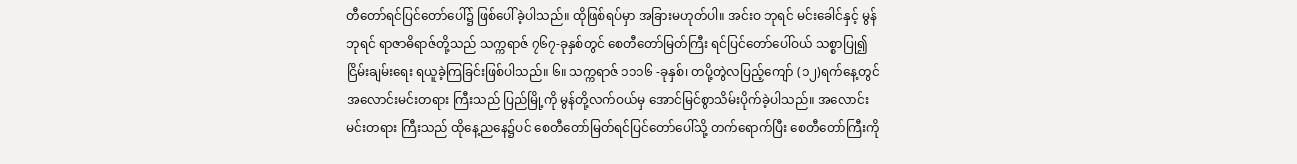တီတော်ရင်ပြင်တော်ပေါ်၌ ဖြစ်ပေါ်ခဲ့ပါသည်။ ထိုဖြစ်ရပ်မှာ အခြားမဟုတ်ပါ။ အင်းဝ ဘုရင် မင်းခေါင်နှင့် မွန်ဘုရင် ရာဇာဓိရာဇ်တို့သည် သက္ကရာဇ် ၇၆၇-ခုနှစ်တွင် စေတီတော်မြတ်ကြီး ရင်ပြင်တော်ပေါ်ဝယ် သစ္စာပြု၍ ငြိမ်းချမ်းရေး ရယူခဲ့ကြခြင်းဖြစ်ပါသည်။ ၆။ သက္ကရာဇ် ၁၁၁၆ -ခုနှစ်၊ တပို့တွဲလပြည့်ကျော် (၁၂)ရက်နေ့တွင် အလောင်းမင်းတရား ကြီးသည် ပြည်မြို့ကို မွန်တို့လက်ဝယ်မှ အောင်မြင်စွာသိမ်းပိုက်ခဲ့ပါသည်။ အလောင်းမင်းတရား ကြီးသည် ထိုနေ့ညနေ၌ပင် စေတီတော်မြတ်ရင်ပြင်တော်ပေါ်သို့ တက်ရောက်ပြီး စေတီတော်ကြီးကို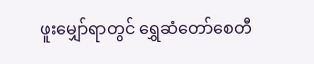ဖူးမျှော်ရာတွင် ရွှေဆံတော်စေတီ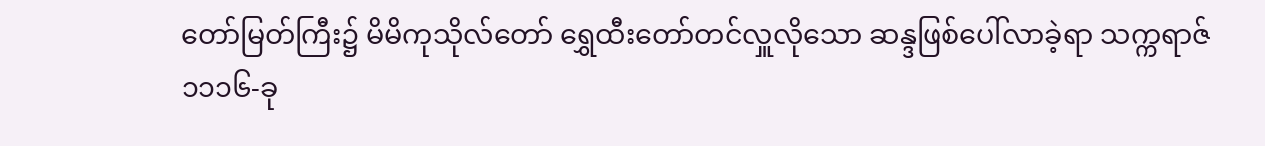တော်မြတ်ကြီး၌ မိမိကုသိုလ်တော် ရွှေထီးတော်တင်လှူလိုသော ဆန္ဒဖြစ်ပေါ်လာခဲ့ရာ သက္ကရာဇ် ၁၁၁၆-ခု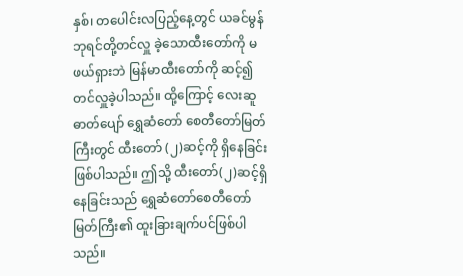နှစ်၊ တပေါင်းလပြည့်နေ့တွင် ယခင်မွန်ဘုရင်တို့တင်လှူ ခဲ့သောထီးတော်ကို မဖယ်ရှားဘဲ မြန်မာထီးတော်ကို ဆင့်၍ တင်လှူခဲ့ပါသည်။ ထို့ကြောင့် လေးဆူ ဓာတ်ပျော် ရွှေဆံတော် စေတီတော်မြတ်ကြီးတွင် ထီးတော် (၂)ဆင့်ကို ရှိနေခြင်းဖြစ်ပါသည်။ ဤသို့ ထီးတော်(၂)ဆင့်ရှိနေခြင်းသည် ရွှေဆံတော်စေတီတော်မြတ်ကြီး၏ ထူးခြားချက်ပင်ဖြစ်ပါသည်။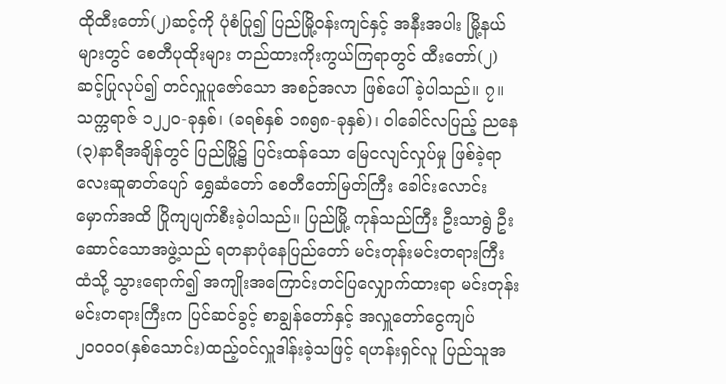ထိုထီးတော်(၂)ဆင့်ကို ပုံစံပြု၍ ပြည်မြို့ဝန်းကျင်နှင့် အနီးအပါး မြို့နယ်များတွင် စေတီပုထိုးများ တည်ထားကိုးကွယ်ကြရာတွင် ထီးတော်(၂)ဆင့်ပြုလုပ်၍ တင်လှူပူဇော်သော အစဉ်အလာ ဖြစ်ပေါ် ခဲ့ပါသည်။ ၇။ သက္ကရာဇ် ၁၂၂၀-ခုနှစ်၊ (ခရစ်နှစ် ၁၈၅၈-ခုနှစ်)၊ ဝါခေါင်လပြည့် ညနေ(၃)နာရီအချိန်တွင် ပြည်မြို့၌ ပြင်းထန်သော မြေငလျင်လှုပ်မှု ဖြစ်ခဲ့ရာ လေးဆူဓာတ်ပျော် ရွှေဆံတော် စေတီတော်မြတ်ကြီး ခေါင်းလောင်းမှောက်အထိ ပြိုကျပျက်စီးခဲ့ပါသည်။ ပြည်မြို့ ကုန်သည်ကြီး ဦးသာရွဲ ဦးဆောင်သောအဖွဲ့သည် ရတနာပုံနေပြည်တော် မင်းတုန်းမင်းတရားကြီးထံသို့ သွားရောက်၍ အကျိုးအကြောင်းတင်ပြလျှောက်ထားရာ မင်းတုန်းမင်းတရားကြီးက ပြင်ဆင်ခွင့် စာချွန်တော်နှင့် အလှူတော်ငွေကျပ် ၂၀၀၀၀(နှစ်သောင်း)ထည့်ဝင်လှူဒါန်းခဲ့သဖြင့် ရဟန်းရှင်လူ ပြည်သူအ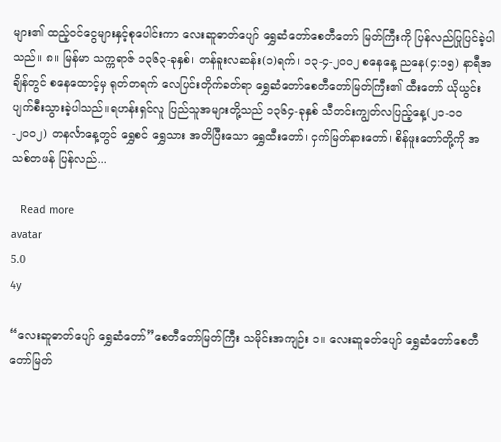များ၏ ထည့်ဝင်ငွေများနှင့်စုပေါင်းကာ လေးဆူဓာတ်ပျော် ရွှေဆံတော်စေတီတော် မြတ်ကြီးကို ပြန်လည်ပြုပြင်ခဲ့ပါသည်။ ၈။ မြန်မာ သက္ကရာဇ် ၁၃၆၃-ခုနှစ်၊ တန်ခူးလဆန်း(၁)ရက်၊ ၁၃-၄-၂၀၀၂ စနေနေ့ ညနေ(၄:၁၅) နာရီအချိန်တွင် စနေထောင့်မှ ရုတ်တရက် လေပြင်းတိုက်ခတ်ရာ ရွှေဆံတော်စေတီတော်မြတ်ကြီး၏ ထီးတော် ယိုယွင်းပျက်စီးသွားခဲ့ပါသည်။ရဟန်းရှင်လူ ပြည်သူအများတို့သည် ၁၃၆၄-ခုနှစ် သီတင်းကျွတ်လပြည့်နေ့(၂၁-၁၀-၂၀၀၂) တနင်္လာနေ့တွင် ရွှေစင် ရွှေသား အတိပြီးသော ရွှေထီးတော်၊ ငှက်မြတ်နားတော်၊ စိန်ဖူးတော်တို့ကို အသစ်တဖန် ပြန်လည်...

   Read more
avatar
5.0
4y

“လေးဆူဓာတ်ပျော် ရွှေဆံတော်”စေတီတော်မြတ်ကြီး သမိုင်းအကျဉ်း ၁။ လေးဆူဓတ်ပျော် ရွှေဆံတော်စေတီတော်မြတ်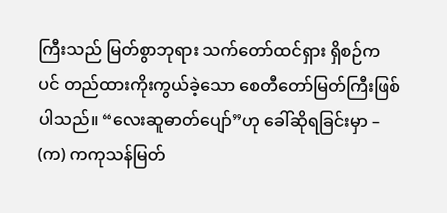ကြီးသည် မြတ်စွာဘုရား သက်တော်ထင်ရှား ရှိစဉ်ကပင် တည်ထားကိုးကွယ်ခဲ့သော စေတီတော်မြတ်ကြီးဖြစ်ပါသည်။ “လေးဆူဓာတ်ပျော်”ဟု ခေါ်ဆိုရခြင်းမှာ – (က) ကကုသန်မြတ်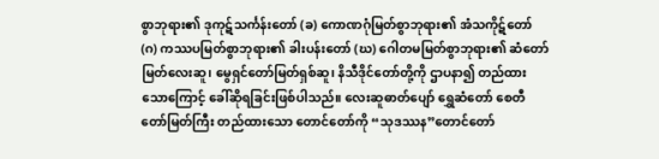စွာဘုရား၏ ဒုကုဋ်သင်္ကန်းတော် (ခ) ကောဏဂုံမြတ်စွာဘုရား၏ အံသကိုဋ်တော် (ဂ) ကဿပမြတ်စွာဘုရား၏ ခါးပန်းတော် (ဃ) ဂေါတမမြတ်စွာဘုရား၏ ဆံတော်မြတ်လေးဆူ၊ မွေရှင်တော်မြတ်ရှစ်ဆူ၊ နိသီဒိုင်တော်တို့ကို ဌာပနာ၍ တည်ထားသောကြောင့် ခေါ်ဆိုရခြင်းဖြစ်ပါသည်။ လေးဆူဓာတ်ပျော် ရွှေဆံတော် စေတီတော်မြတ်ကြီး တည်ထားသော တောင်တော်ကို “သုဒဿန”တောင်တော်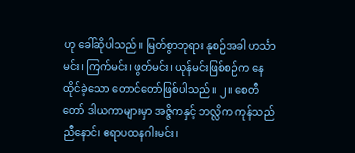ဟု ခေါ်ဆိုပါသည်။ မြတ်စွာဘုရား နုစဉ်အခါ ဟင်္သာမင်း၊ ကြက်မင်း၊ ဖွတ်မင်း၊ ယုန်မင်းဖြစ်စဉ်က နေထိုင်ခဲ့သော တောင်တော်ဖြစ်ပါသည်။ ၂။ စေတီတော် ဒါယကာများမှာ အဇ္ဇိကနှင့် ဘလ္လိက ကုန်သည် ညီနောင်၊ ဧရာပထနဂါးမင်း၊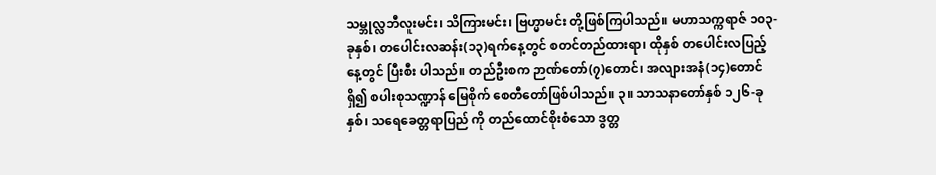သမ္ဘုလ္လဘီလူးမင်း၊ သိကြားမင်း၊ ဗြဟ္မာမင်း တို့ဖြစ်ကြပါသည်။ မဟာသက္ကရာဇ် ၁၀၃-ခုနှစ်၊ တပေါင်းလဆန်း(၁၃)ရက်နေ့တွင် စတင်တည်ထားရာ၊ ထိုနှစ် တပေါင်းလပြည့်နေ့တွင် ပြီးစီး ပါသည်။ တည်ဦးစက ဉာဏ်တော်(၇)တောင်၊ အလျားအနံ(၁၄)တောင်ရှိ၍ စပါးစုသဏ္ဍာန် မြေစိုက် စေတီတော်ဖြစ်ပါသည်။ ၃။ သာသနာတော်နှစ် ၁၂၆-ခုနှစ်၊ သရေခေတ္တရာပြည် ကို တည်ထောင်စိုးစံသော ဒွတ္တ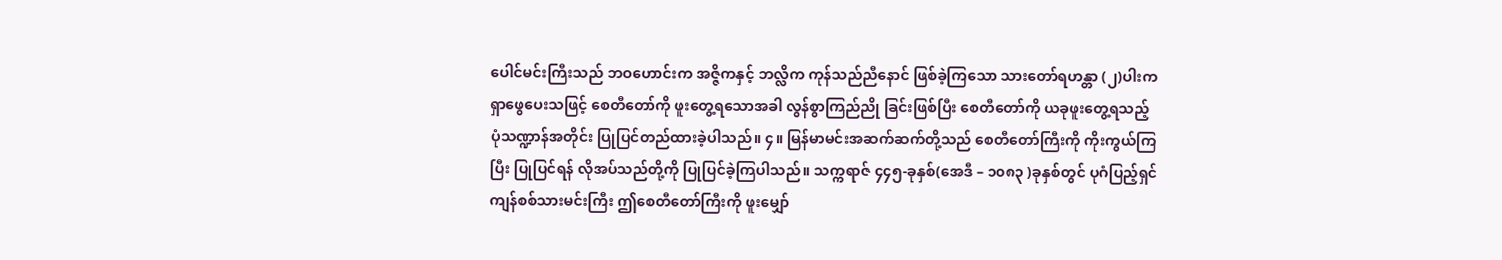ပေါင်မင်းကြီးသည် ဘဝဟောင်းက အဇ္ဇိကနှင့် ဘလ္လိက ကုန်သည်ညီနောင် ဖြစ်ခဲ့ကြသော သားတော်ရဟန္တာ (၂)ပါးက ရှာဖွေပေးသဖြင့် စေတီတော်ကို ဖူးတွေ့ရသောအခါ လွန်စွာကြည်ညို ခြင်းဖြစ်ပြီး စေတီတော်ကို ယခုဖူးတွေ့ရသည့် ပုံသဏ္ဍာန်အတိုင်း ပြုပြင်တည်ထားခဲ့ပါသည်။ ၄။ မြန်မာမင်းအဆက်ဆက်တို့သည် စေတီတော်ကြီးကို ကိုးကွယ်ကြပြီး ပြုပြင်ရန် လိုအပ်သည်တို့ကို ပြုပြင်ခဲ့ကြပါသည်။ သက္ကရာဇ် ၄၄၅-ခုနှစ်(အေဒီ – ၁၀၈၃ )ခုနှစ်တွင် ပုဂံပြည့်ရှင် ကျန်စစ်သားမင်းကြီး ဤစေတီတော်ကြီးကို ဖူးမျှော်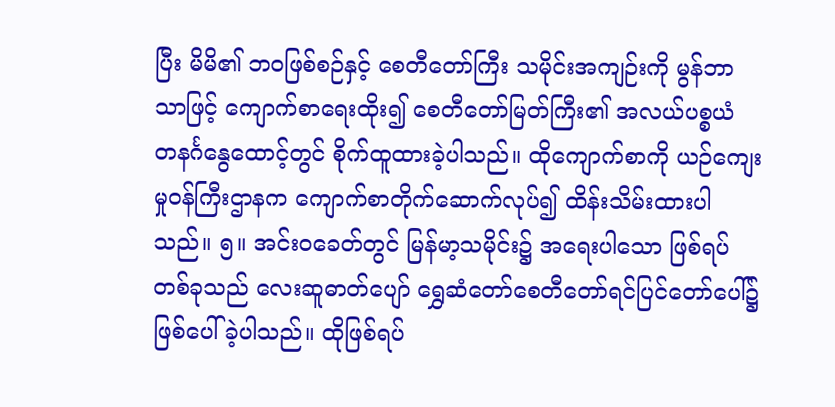ပြီး မိမိ၏ ဘဝဖြစ်စဉ်နှင့် စေတီတော်ကြီး သမိုင်းအကျဉ်းကို မွန်ဘာသာဖြင့် ကျောက်စာရေးထိုး၍ စေတီတော်မြတ်ကြီး၏ အလယ်ပစ္စယံ တနင်္ဂနွေထောင့်တွင် စိုက်ထူထားခဲ့ပါသည်။ ထိုကျောက်စာကို ယဉ်ကျေးမှုဝန်ကြီးဌာနက ကျောက်စာတိုက်ဆောက်လုပ်၍ ထိန်းသိမ်းထားပါသည်။ ၅။ အင်းဝခေတ်တွင် မြန်မာ့သမိုင်း၌ အရေးပါသော ဖြစ်ရပ်တစ်ခုသည် လေးဆူဓာတ်ပျော် ရွှေဆံတော်စေတီတော်ရင်ပြင်တော်ပေါ်၌ ဖြစ်ပေါ်ခဲ့ပါသည်။ ထိုဖြစ်ရပ်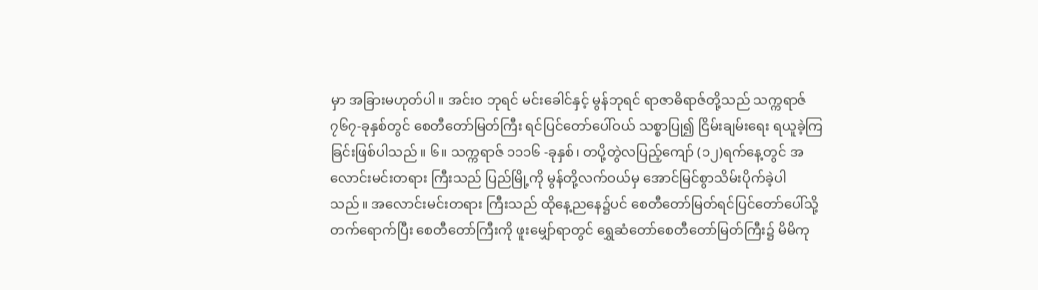မှာ အခြားမဟုတ်ပါ။ အင်းဝ ဘုရင် မင်းခေါင်နှင့် မွန်ဘုရင် ရာဇာဓိရာဇ်တို့သည် သက္ကရာဇ် ၇၆၇-ခုနှစ်တွင် စေတီတော်မြတ်ကြီး ရင်ပြင်တော်ပေါ်ဝယ် သစ္စာပြု၍ ငြိမ်းချမ်းရေး ရယူခဲ့ကြခြင်းဖြစ်ပါသည်။ ၆။ သက္ကရာဇ် ၁၁၁၆ -ခုနှစ်၊ တပို့တွဲလပြည့်ကျော် (၁၂)ရက်နေ့တွင် အလောင်းမင်းတရား ကြီးသည် ပြည်မြို့ကို မွန်တို့လက်ဝယ်မှ အောင်မြင်စွာသိမ်းပိုက်ခဲ့ပါသည်။ အလောင်းမင်းတရား ကြီးသည် ထိုနေ့ညနေ၌ပင် စေတီတော်မြတ်ရင်ပြင်တော်ပေါ်သို့ တက်ရောက်ပြီး စေတီတော်ကြီးကို ဖူးမျှော်ရာတွင် ရွှေဆံတော်စေတီတော်မြတ်ကြီး၌ မိမိကု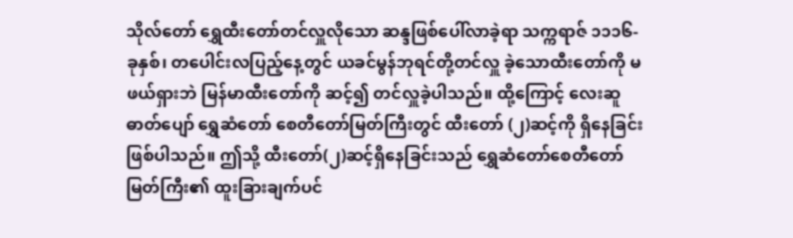သိုလ်တော် ရွှေထီးတော်တင်လှူလိုသော ဆန္ဒဖြစ်ပေါ်လာခဲ့ရာ သက္ကရာဇ် ၁၁၁၆-ခုနှစ်၊ တပေါင်းလပြည့်နေ့တွင် ယခင်မွန်ဘုရင်တို့တင်လှူ ခဲ့သောထီးတော်ကို မဖယ်ရှားဘဲ မြန်မာထီးတော်ကို ဆင့်၍ တင်လှူခဲ့ပါသည်။ ထို့ကြောင့် လေးဆူ ဓာတ်ပျော် ရွှေဆံတော် စေတီတော်မြတ်ကြီးတွင် ထီးတော် (၂)ဆင့်ကို ရှိနေခြင်းဖြစ်ပါသည်။ ဤသို့ ထီးတော်(၂)ဆင့်ရှိနေခြင်းသည် ရွှေဆံတော်စေတီတော်မြတ်ကြီး၏ ထူးခြားချက်ပင်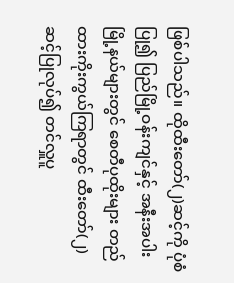ဖြစ်ပါသည်။ ထိုထီးတော်(၂)ဆင့်ကို ပုံစံပြု၍ ပြည်မြို့ဝန်းကျင်နှင့် အနီးအပါး မြို့နယ်များတွင် စေတီပုထိုးများ တည်ထားကိုးကွယ်ကြရာတွင် ထီးတော်(၂)ဆင့်ပြုလုပ်၍ တင်လှူပူ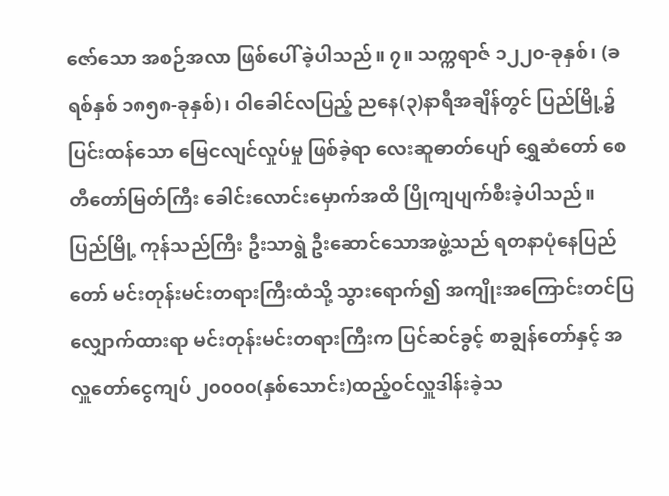ဇော်သော အစဉ်အလာ ဖြစ်ပေါ် ခဲ့ပါသည်။ ၇။ သက္ကရာဇ် ၁၂၂၀-ခုနှစ်၊ (ခရစ်နှစ် ၁၈၅၈-ခုနှစ်)၊ ဝါခေါင်လပြည့် ညနေ(၃)နာရီအချိန်တွင် ပြည်မြို့၌ ပြင်းထန်သော မြေငလျင်လှုပ်မှု ဖြစ်ခဲ့ရာ လေးဆူဓာတ်ပျော် ရွှေဆံတော် စေတီတော်မြတ်ကြီး ခေါင်းလောင်းမှောက်အထိ ပြိုကျပျက်စီးခဲ့ပါသည်။ ပြည်မြို့ ကုန်သည်ကြီး ဦးသာရွဲ ဦးဆောင်သောအဖွဲ့သည် ရတနာပုံနေပြည်တော် မင်းတုန်းမင်းတရားကြီးထံသို့ သွားရောက်၍ အကျိုးအကြောင်းတင်ပြလျှောက်ထားရာ မင်းတုန်းမင်းတရားကြီးက ပြင်ဆင်ခွင့် စာချွန်တော်နှင့် အလှူတော်ငွေကျပ် ၂၀၀၀၀(နှစ်သောင်း)ထည့်ဝင်လှူဒါန်းခဲ့သ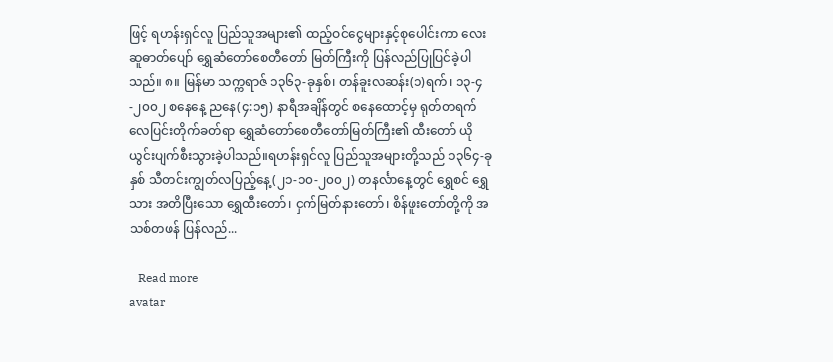ဖြင့် ရဟန်းရှင်လူ ပြည်သူအများ၏ ထည့်ဝင်ငွေများနှင့်စုပေါင်းကာ လေးဆူဓာတ်ပျော် ရွှေဆံတော်စေတီတော် မြတ်ကြီးကို ပြန်လည်ပြုပြင်ခဲ့ပါသည်။ ၈။ မြန်မာ သက္ကရာဇ် ၁၃၆၃-ခုနှစ်၊ တန်ခူးလဆန်း(၁)ရက်၊ ၁၃-၄-၂၀၀၂ စနေနေ့ ညနေ(၄:၁၅) နာရီအချိန်တွင် စနေထောင့်မှ ရုတ်တရက် လေပြင်းတိုက်ခတ်ရာ ရွှေဆံတော်စေတီတော်မြတ်ကြီး၏ ထီးတော် ယိုယွင်းပျက်စီးသွားခဲ့ပါသည်။ရဟန်းရှင်လူ ပြည်သူအများတို့သည် ၁၃၆၄-ခုနှစ် သီတင်းကျွတ်လပြည့်နေ့(၂၁-၁၀-၂၀၀၂) တနင်္လာနေ့တွင် ရွှေစင် ရွှေသား အတိပြီးသော ရွှေထီးတော်၊ ငှက်မြတ်နားတော်၊ စိန်ဖူးတော်တို့ကို အသစ်တဖန် ပြန်လည်...

   Read more
avatar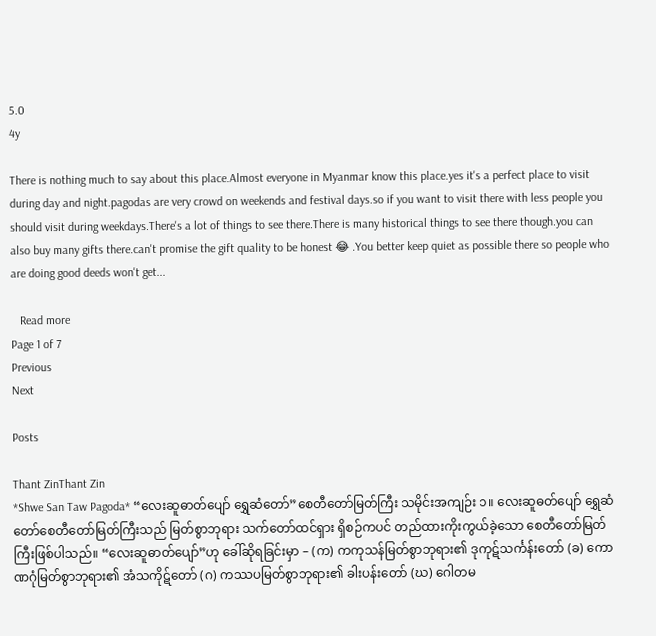5.0
4y

There is nothing much to say about this place.Almost everyone in Myanmar know this place.yes it's a perfect place to visit during day and night.pagodas are very crowd on weekends and festival days.so if you want to visit there with less people you should visit during weekdays.There's a lot of things to see there.There is many historical things to see there though.you can also buy many gifts there.can't promise the gift quality to be honest 😂 .You better keep quiet as possible there so people who are doing good deeds won't get...

   Read more
Page 1 of 7
Previous
Next

Posts

Thant ZinThant Zin
*Shwe San Taw Pagoda* “လေးဆူဓာတ်ပျော် ရွှေဆံတော်”စေတီတော်မြတ်ကြီး သမိုင်းအကျဉ်း ၁။ လေးဆူဓတ်ပျော် ရွှေဆံတော်စေတီတော်မြတ်ကြီးသည် မြတ်စွာဘုရား သက်တော်ထင်ရှား ရှိစဉ်ကပင် တည်ထားကိုးကွယ်ခဲ့သော စေတီတော်မြတ်ကြီးဖြစ်ပါသည်။ “လေးဆူဓာတ်ပျော်”ဟု ခေါ်ဆိုရခြင်းမှာ – (က) ကကုသန်မြတ်စွာဘုရား၏ ဒုကုဋ်သင်္ကန်းတော် (ခ) ကောဏဂုံမြတ်စွာဘုရား၏ အံသကိုဋ်တော် (ဂ) ကဿပမြတ်စွာဘုရား၏ ခါးပန်းတော် (ဃ) ဂေါတမ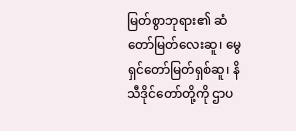မြတ်စွာဘုရား၏ ဆံတော်မြတ်လေးဆူ၊ မွေရှင်တော်မြတ်ရှစ်ဆူ၊ နိသီဒိုင်တော်တို့ကို ဌာပ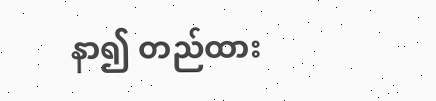နာ၍ တည်ထား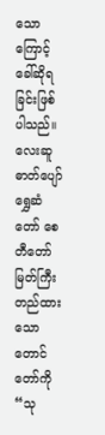သောကြောင့် ခေါ်ဆိုရခြင်းဖြစ်ပါသည်။ လေးဆူဓာတ်ပျော် ရွှေဆံတော် စေတီတော်မြတ်ကြီး တည်ထားသော တောင်တော်ကို “သု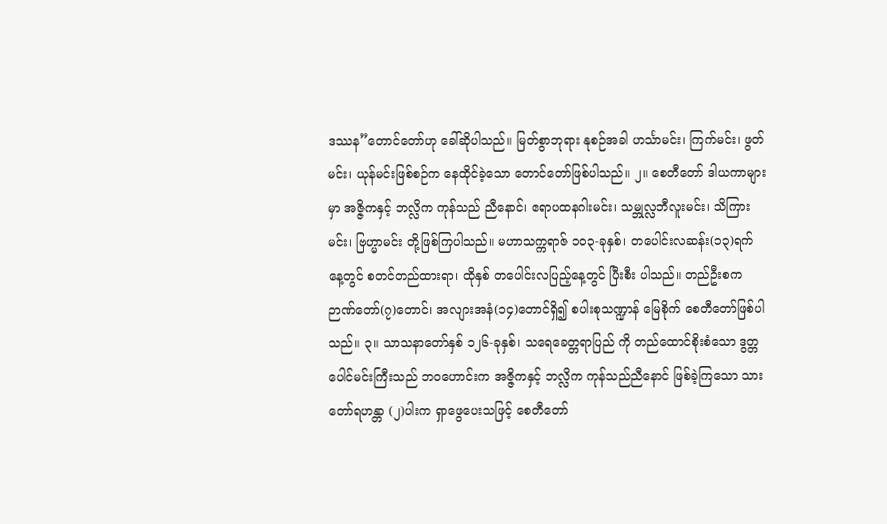ဒဿန”တောင်တော်ဟု ခေါ်ဆိုပါသည်။ မြတ်စွာဘုရား နုစဉ်အခါ ဟင်္သာမင်း၊ ကြက်မင်း၊ ဖွတ်မင်း၊ ယုန်မင်းဖြစ်စဉ်က နေထိုင်ခဲ့သော တောင်တော်ဖြစ်ပါသည်။ ၂။ စေတီတော် ဒါယကာများမှာ အဇ္ဇိကနှင့် ဘလ္လိက ကုန်သည် ညီနောင်၊ ဧရာပထနဂါးမင်း၊ သမ္ဘုလ္လဘီလူးမင်း၊ သိကြားမင်း၊ ဗြဟ္မာမင်း တို့ဖြစ်ကြပါသည်။ မဟာသက္ကရာဇ် ၁၀၃-ခုနှစ်၊ တပေါင်းလဆန်း(၁၃)ရက်နေ့တွင် စတင်တည်ထားရာ၊ ထိုနှစ် တပေါင်းလပြည့်နေ့တွင် ပြီးစီး ပါသည်။ တည်ဦးစက ဉာဏ်တော်(၇)တောင်၊ အလျားအနံ(၁၄)တောင်ရှိ၍ စပါးစုသဏ္ဍာန် မြေစိုက် စေတီတော်ဖြစ်ပါသည်။ ၃။ သာသနာတော်နှစ် ၁၂၆-ခုနှစ်၊ သရေခေတ္တရာပြည် ကို တည်ထောင်စိုးစံသော ဒွတ္တပေါင်မင်းကြီးသည် ဘဝဟောင်းက အဇ္ဇိကနှင့် ဘလ္လိက ကုန်သည်ညီနောင် ဖြစ်ခဲ့ကြသော သားတော်ရဟန္တာ (၂)ပါးက ရှာဖွေပေးသဖြင့် စေတီတော်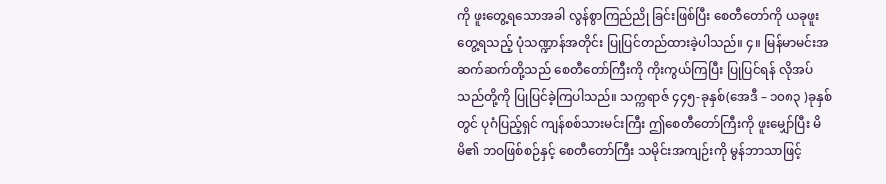ကို ဖူးတွေ့ရသောအခါ လွန်စွာကြည်ညို ခြင်းဖြစ်ပြီး စေတီတော်ကို ယခုဖူးတွေ့ရသည့် ပုံသဏ္ဍာန်အတိုင်း ပြုပြင်တည်ထားခဲ့ပါသည်။ ၄။ မြန်မာမင်းအဆက်ဆက်တို့သည် စေတီတော်ကြီးကို ကိုးကွယ်ကြပြီး ပြုပြင်ရန် လိုအပ်သည်တို့ကို ပြုပြင်ခဲ့ကြပါသည်။ သက္ကရာဇ် ၄၄၅-ခုနှစ်(အေဒီ – ၁၀၈၃ )ခုနှစ်တွင် ပုဂံပြည့်ရှင် ကျန်စစ်သားမင်းကြီး ဤစေတီတော်ကြီးကို ဖူးမျှော်ပြီး မိမိ၏ ဘဝဖြစ်စဉ်နှင့် စေတီတော်ကြီး သမိုင်းအကျဉ်းကို မွန်ဘာသာဖြင့်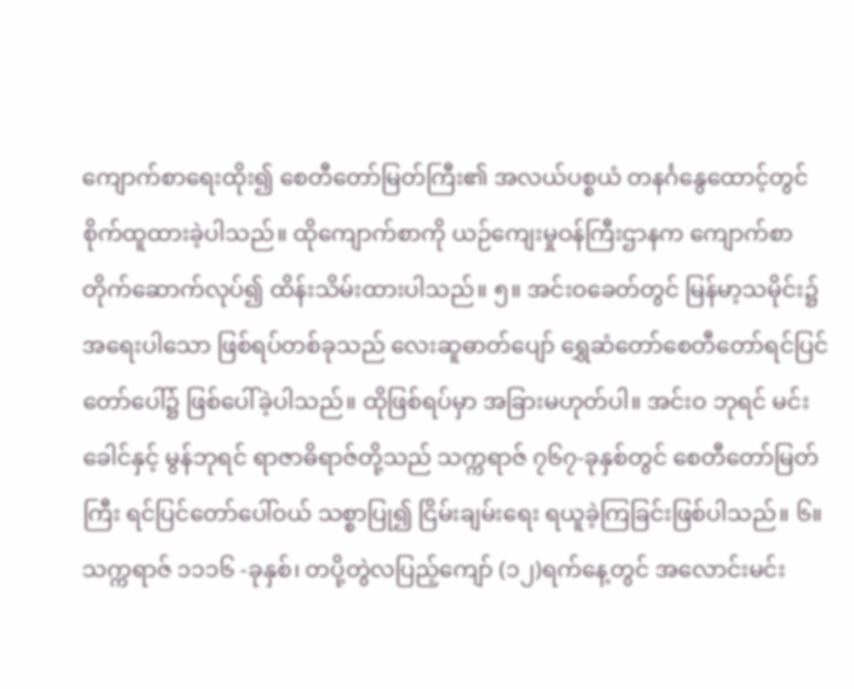ကျောက်စာရေးထိုး၍ စေတီတော်မြတ်ကြီး၏ အလယ်ပစ္စယံ တနင်္ဂနွေထောင့်တွင် စိုက်ထူထားခဲ့ပါသည်။ ထိုကျောက်စာကို ယဉ်ကျေးမှုဝန်ကြီးဌာနက ကျောက်စာတိုက်ဆောက်လုပ်၍ ထိန်းသိမ်းထားပါသည်။ ၅။ အင်းဝခေတ်တွင် မြန်မာ့သမိုင်း၌ အရေးပါသော ဖြစ်ရပ်တစ်ခုသည် လေးဆူဓာတ်ပျော် ရွှေဆံတော်စေတီတော်ရင်ပြင်တော်ပေါ်၌ ဖြစ်ပေါ်ခဲ့ပါသည်။ ထိုဖြစ်ရပ်မှာ အခြားမဟုတ်ပါ။ အင်းဝ ဘုရင် မင်းခေါင်နှင့် မွန်ဘုရင် ရာဇာဓိရာဇ်တို့သည် သက္ကရာဇ် ၇၆၇-ခုနှစ်တွင် စေတီတော်မြတ်ကြီး ရင်ပြင်တော်ပေါ်ဝယ် သစ္စာပြု၍ ငြိမ်းချမ်းရေး ရယူခဲ့ကြခြင်းဖြစ်ပါသည်။ ၆။ သက္ကရာဇ် ၁၁၁၆ -ခုနှစ်၊ တပို့တွဲလပြည့်ကျော် (၁၂)ရက်နေ့တွင် အလောင်းမင်း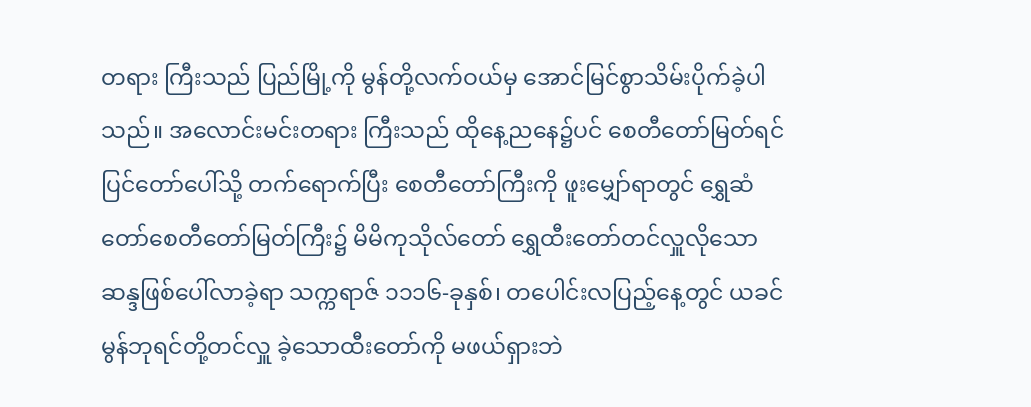တရား ကြီးသည် ပြည်မြို့ကို မွန်တို့လက်ဝယ်မှ အောင်မြင်စွာသိမ်းပိုက်ခဲ့ပါသည်။ အလောင်းမင်းတရား ကြီးသည် ထိုနေ့ညနေ၌ပင် စေတီတော်မြတ်ရင်ပြင်တော်ပေါ်သို့ တက်ရောက်ပြီး စေတီတော်ကြီးကို ဖူးမျှော်ရာတွင် ရွှေဆံတော်စေတီတော်မြတ်ကြီး၌ မိမိကုသိုလ်တော် ရွှေထီးတော်တင်လှူလိုသော ဆန္ဒဖြစ်ပေါ်လာခဲ့ရာ သက္ကရာဇ် ၁၁၁၆-ခုနှစ်၊ တပေါင်းလပြည့်နေ့တွင် ယခင်မွန်ဘုရင်တို့တင်လှူ ခဲ့သောထီးတော်ကို မဖယ်ရှားဘဲ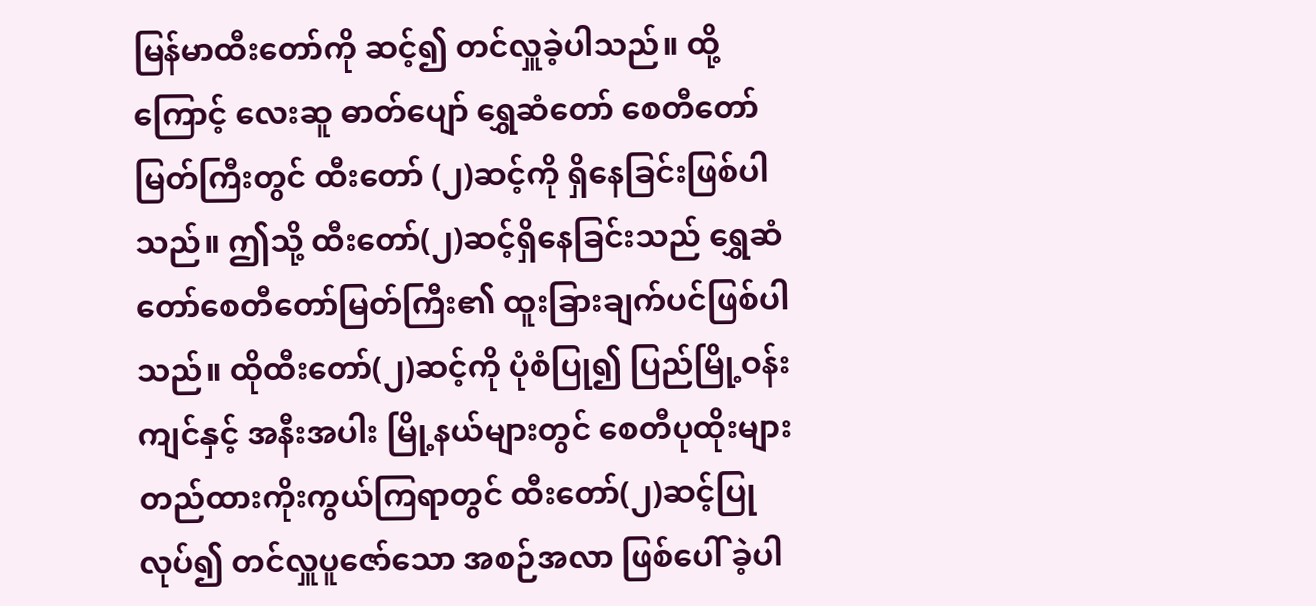မြန်မာထီးတော်ကို ဆင့်၍ တင်လှူခဲ့ပါသည်။ ထို့ကြောင့် လေးဆူ ဓာတ်ပျော် ရွှေဆံတော် စေတီတော်မြတ်ကြီးတွင် ထီးတော် (၂)ဆင့်ကို ရှိနေခြင်းဖြစ်ပါသည်။ ဤသို့ ထီးတော်(၂)ဆင့်ရှိနေခြင်းသည် ရွှေဆံတော်စေတီတော်မြတ်ကြီး၏ ထူးခြားချက်ပင်ဖြစ်ပါသည်။ ထိုထီးတော်(၂)ဆင့်ကို ပုံစံပြု၍ ပြည်မြို့ဝန်းကျင်နှင့် အနီးအပါး မြို့နယ်များတွင် စေတီပုထိုးများ တည်ထားကိုးကွယ်ကြရာတွင် ထီးတော်(၂)ဆင့်ပြုလုပ်၍ တင်လှူပူဇော်သော အစဉ်အလာ ဖြစ်ပေါ် ခဲ့ပါ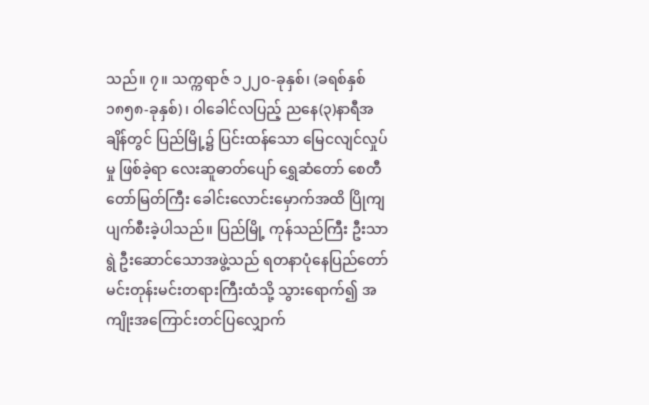သည်။ ၇။ သက္ကရာဇ် ၁၂၂၀-ခုနှစ်၊ (ခရစ်နှစ် ၁၈၅၈-ခုနှစ်)၊ ဝါခေါင်လပြည့် ညနေ(၃)နာရီအချိန်တွင် ပြည်မြို့၌ ပြင်းထန်သော မြေငလျင်လှုပ်မှု ဖြစ်ခဲ့ရာ လေးဆူဓာတ်ပျော် ရွှေဆံတော် စေတီတော်မြတ်ကြီး ခေါင်းလောင်းမှောက်အထိ ပြိုကျပျက်စီးခဲ့ပါသည်။ ပြည်မြို့ ကုန်သည်ကြီး ဦးသာရွဲ ဦးဆောင်သောအဖွဲ့သည် ရတနာပုံနေပြည်တော် မင်းတုန်းမင်းတရားကြီးထံသို့ သွားရောက်၍ အကျိုးအကြောင်းတင်ပြလျှောက်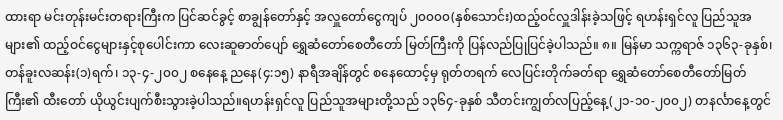ထားရာ မင်းတုန်းမင်းတရားကြီးက ပြင်ဆင်ခွင့် စာချွန်တော်နှင့် အလှူတော်ငွေကျပ် ၂၀၀၀၀(နှစ်သောင်း)ထည့်ဝင်လှူဒါန်းခဲ့သဖြင့် ရဟန်းရှင်လူ ပြည်သူအများ၏ ထည့်ဝင်ငွေများနှင့်စုပေါင်းကာ လေးဆူဓာတ်ပျော် ရွှေဆံတော်စေတီတော် မြတ်ကြီးကို ပြန်လည်ပြုပြင်ခဲ့ပါသည်။ ၈။ မြန်မာ သက္ကရာဇ် ၁၃၆၃-ခုနှစ်၊ တန်ခူးလဆန်း(၁)ရက်၊ ၁၃-၄-၂၀၀၂ စနေနေ့ ညနေ(၄:၁၅) နာရီအချိန်တွင် စနေထောင့်မှ ရုတ်တရက် လေပြင်းတိုက်ခတ်ရာ ရွှေဆံတော်စေတီတော်မြတ်ကြီး၏ ထီးတော် ယိုယွင်းပျက်စီးသွားခဲ့ပါသည်။ရဟန်းရှင်လူ ပြည်သူအများတို့သည် ၁၃၆၄-ခုနှစ် သီတင်းကျွတ်လပြည့်နေ့(၂၁-၁၀-၂၀၀၂) တနင်္လာနေ့တွင်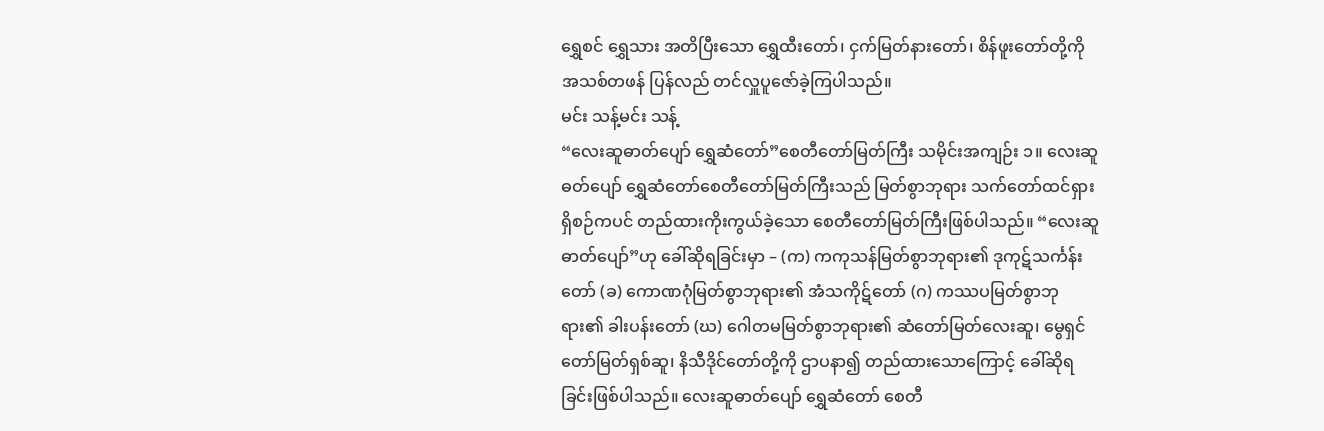ရွှေစင် ရွှေသား အတိပြီးသော ရွှေထီးတော်၊ ငှက်မြတ်နားတော်၊ စိန်ဖူးတော်တို့ကို အသစ်တဖန် ပြန်လည် တင်လှူပူဇော်ခဲ့ကြပါသည်။
မင်း သန့်မင်း သန့်
“လေးဆူဓာတ်ပျော် ရွှေဆံတော်”စေတီတော်မြတ်ကြီး သမိုင်းအကျဉ်း ၁။ လေးဆူဓတ်ပျော် ရွှေဆံတော်စေတီတော်မြတ်ကြီးသည် မြတ်စွာဘုရား သက်တော်ထင်ရှား ရှိစဉ်ကပင် တည်ထားကိုးကွယ်ခဲ့သော စေတီတော်မြတ်ကြီးဖြစ်ပါသည်။ “လေးဆူဓာတ်ပျော်”ဟု ခေါ်ဆိုရခြင်းမှာ – (က) ကကုသန်မြတ်စွာဘုရား၏ ဒုကုဋ်သင်္ကန်းတော် (ခ) ကောဏဂုံမြတ်စွာဘုရား၏ အံသကိုဋ်တော် (ဂ) ကဿပမြတ်စွာဘုရား၏ ခါးပန်းတော် (ဃ) ဂေါတမမြတ်စွာဘုရား၏ ဆံတော်မြတ်လေးဆူ၊ မွေရှင်တော်မြတ်ရှစ်ဆူ၊ နိသီဒိုင်တော်တို့ကို ဌာပနာ၍ တည်ထားသောကြောင့် ခေါ်ဆိုရခြင်းဖြစ်ပါသည်။ လေးဆူဓာတ်ပျော် ရွှေဆံတော် စေတီ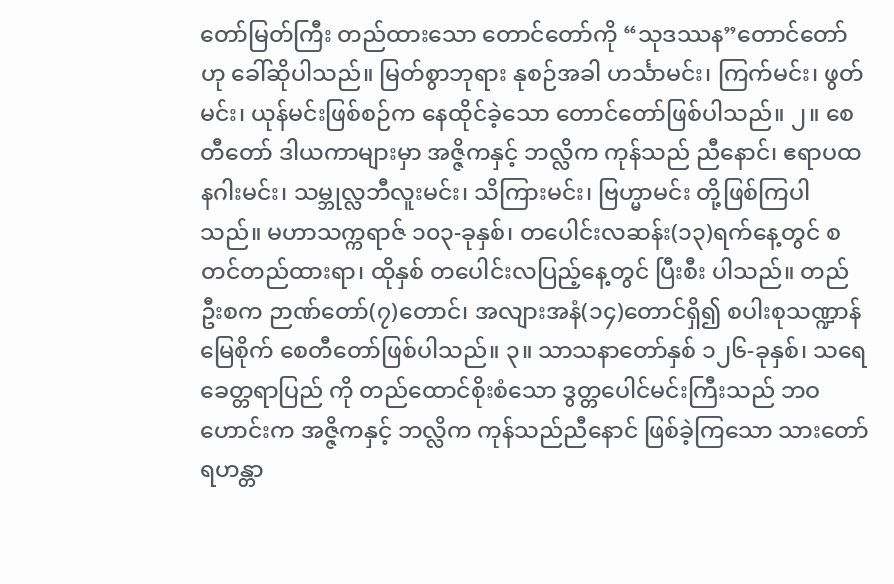တော်မြတ်ကြီး တည်ထားသော တောင်တော်ကို “သုဒဿန”တောင်တော်ဟု ခေါ်ဆိုပါသည်။ မြတ်စွာဘုရား နုစဉ်အခါ ဟင်္သာမင်း၊ ကြက်မင်း၊ ဖွတ်မင်း၊ ယုန်မင်းဖြစ်စဉ်က နေထိုင်ခဲ့သော တောင်တော်ဖြစ်ပါသည်။ ၂။ စေတီတော် ဒါယကာများမှာ အဇ္ဇိကနှင့် ဘလ္လိက ကုန်သည် ညီနောင်၊ ဧရာပထနဂါးမင်း၊ သမ္ဘုလ္လဘီလူးမင်း၊ သိကြားမင်း၊ ဗြဟ္မာမင်း တို့ဖြစ်ကြပါသည်။ မဟာသက္ကရာဇ် ၁၀၃-ခုနှစ်၊ တပေါင်းလဆန်း(၁၃)ရက်နေ့တွင် စတင်တည်ထားရာ၊ ထိုနှစ် တပေါင်းလပြည့်နေ့တွင် ပြီးစီး ပါသည်။ တည်ဦးစက ဉာဏ်တော်(၇)တောင်၊ အလျားအနံ(၁၄)တောင်ရှိ၍ စပါးစုသဏ္ဍာန် မြေစိုက် စေတီတော်ဖြစ်ပါသည်။ ၃။ သာသနာတော်နှစ် ၁၂၆-ခုနှစ်၊ သရေခေတ္တရာပြည် ကို တည်ထောင်စိုးစံသော ဒွတ္တပေါင်မင်းကြီးသည် ဘဝဟောင်းက အဇ္ဇိကနှင့် ဘလ္လိက ကုန်သည်ညီနောင် ဖြစ်ခဲ့ကြသော သားတော်ရဟန္တာ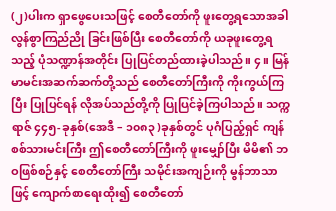(၂)ပါးက ရှာဖွေပေးသဖြင့် စေတီတော်ကို ဖူးတွေ့ရသောအခါ လွန်စွာကြည်ညို ခြင်းဖြစ်ပြီး စေတီတော်ကို ယခုဖူးတွေ့ရသည့် ပုံသဏ္ဍာန်အတိုင်း ပြုပြင်တည်ထားခဲ့ပါသည်။ ၄။ မြန်မာမင်းအဆက်ဆက်တို့သည် စေတီတော်ကြီးကို ကိုးကွယ်ကြပြီး ပြုပြင်ရန် လိုအပ်သည်တို့ကို ပြုပြင်ခဲ့ကြပါသည်။ သက္ကရာဇ် ၄၄၅-ခုနှစ်(အေဒီ – ၁၀၈၃ )ခုနှစ်တွင် ပုဂံပြည့်ရှင် ကျန်စစ်သားမင်းကြီး ဤစေတီတော်ကြီးကို ဖူးမျှော်ပြီး မိမိ၏ ဘဝဖြစ်စဉ်နှင့် စေတီတော်ကြီး သမိုင်းအကျဉ်းကို မွန်ဘာသာဖြင့် ကျောက်စာရေးထိုး၍ စေတီတော်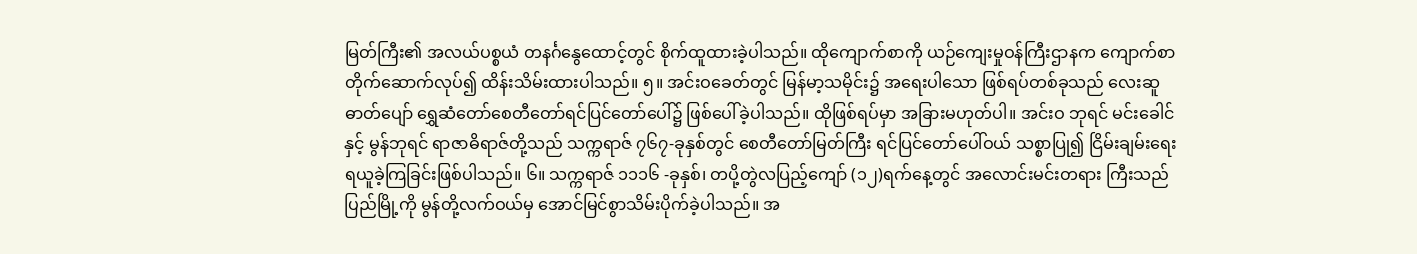မြတ်ကြီး၏ အလယ်ပစ္စယံ တနင်္ဂနွေထောင့်တွင် စိုက်ထူထားခဲ့ပါသည်။ ထိုကျောက်စာကို ယဉ်ကျေးမှုဝန်ကြီးဌာနက ကျောက်စာတိုက်ဆောက်လုပ်၍ ထိန်းသိမ်းထားပါသည်။ ၅။ အင်းဝခေတ်တွင် မြန်မာ့သမိုင်း၌ အရေးပါသော ဖြစ်ရပ်တစ်ခုသည် လေးဆူဓာတ်ပျော် ရွှေဆံတော်စေတီတော်ရင်ပြင်တော်ပေါ်၌ ဖြစ်ပေါ်ခဲ့ပါသည်။ ထိုဖြစ်ရပ်မှာ အခြားမဟုတ်ပါ။ အင်းဝ ဘုရင် မင်းခေါင်နှင့် မွန်ဘုရင် ရာဇာဓိရာဇ်တို့သည် သက္ကရာဇ် ၇၆၇-ခုနှစ်တွင် စေတီတော်မြတ်ကြီး ရင်ပြင်တော်ပေါ်ဝယ် သစ္စာပြု၍ ငြိမ်းချမ်းရေး ရယူခဲ့ကြခြင်းဖြစ်ပါသည်။ ၆။ သက္ကရာဇ် ၁၁၁၆ -ခုနှစ်၊ တပို့တွဲလပြည့်ကျော် (၁၂)ရက်နေ့တွင် အလောင်းမင်းတရား ကြီးသည် ပြည်မြို့ကို မွန်တို့လက်ဝယ်မှ အောင်မြင်စွာသိမ်းပိုက်ခဲ့ပါသည်။ အ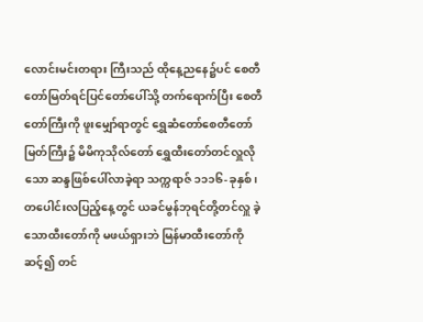လောင်းမင်းတရား ကြီးသည် ထိုနေ့ညနေ၌ပင် စေတီတော်မြတ်ရင်ပြင်တော်ပေါ်သို့ တက်ရောက်ပြီး စေတီတော်ကြီးကို ဖူးမျှော်ရာတွင် ရွှေဆံတော်စေတီတော်မြတ်ကြီး၌ မိမိကုသိုလ်တော် ရွှေထီးတော်တင်လှူလိုသော ဆန္ဒဖြစ်ပေါ်လာခဲ့ရာ သက္ကရာဇ် ၁၁၁၆-ခုနှစ်၊ တပေါင်းလပြည့်နေ့တွင် ယခင်မွန်ဘုရင်တို့တင်လှူ ခဲ့သောထီးတော်ကို မဖယ်ရှားဘဲ မြန်မာထီးတော်ကို ဆင့်၍ တင်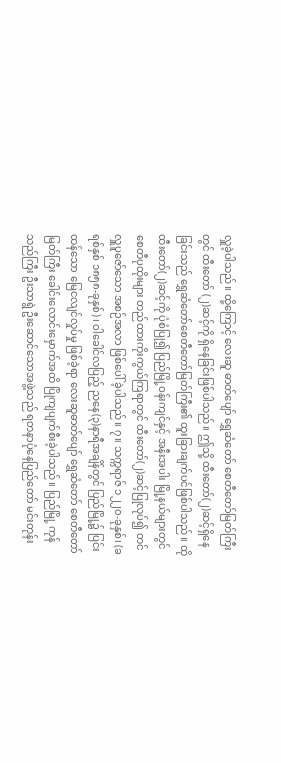လှူခဲ့ပါသည်။ ထို့ကြောင့် လေးဆူ ဓာတ်ပျော် ရွှေဆံတော် စေတီတော်မြတ်ကြီးတွင် ထီးတော် (၂)ဆင့်ကို ရှိနေခြင်းဖြစ်ပါသည်။ ဤသို့ ထီးတော်(၂)ဆင့်ရှိနေခြင်းသည် ရွှေဆံတော်စေတီတော်မြတ်ကြီး၏ ထူးခြားချက်ပင်ဖြစ်ပါသည်။ ထိုထီးတော်(၂)ဆင့်ကို ပုံစံပြု၍ ပြည်မြို့ဝန်းကျင်နှင့် အနီးအပါး မြို့နယ်များတွင် စေတီပုထိုးများ တည်ထားကိုးကွယ်ကြရာတွင် ထီးတော်(၂)ဆင့်ပြုလုပ်၍ တင်လှူပူဇော်သော အစဉ်အလာ ဖြစ်ပေါ် ခဲ့ပါသည်။ ၇။ သက္ကရာဇ် ၁၂၂၀-ခုနှစ်၊ (ခရစ်နှစ် ၁၈၅၈-ခုနှစ်)၊ ဝါခေါင်လပြည့် ညနေ(၃)နာရီအချိန်တွင် ပြည်မြို့၌ ပြင်းထန်သော မြေငလျင်လှုပ်မှု ဖြစ်ခဲ့ရာ လေးဆူဓာတ်ပျော် ရွှေဆံတော် စေတီတော်မြတ်ကြီး ခေါင်းလောင်းမှောက်အထိ ပြိုကျပျက်စီးခဲ့ပါသည်။ ပြည်မြို့ ကုန်သည်ကြီး ဦးသာရွဲ ဦးဆောင်သောအဖွဲ့သည် ရတနာပုံနေပြည်တော် မင်းတုန်း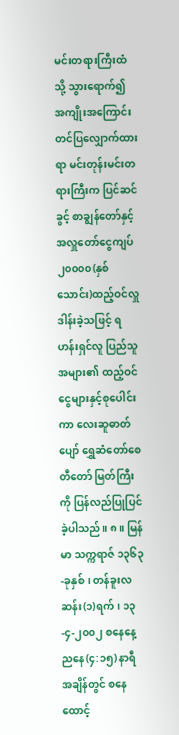မင်းတရားကြီးထံသို့ သွားရောက်၍ အကျိုးအကြောင်းတင်ပြလျှောက်ထားရာ မင်းတုန်းမင်းတရားကြီးက ပြင်ဆင်ခွင့် စာချွန်တော်နှင့် အလှူတော်ငွေကျပ် ၂၀၀၀၀(နှစ်သောင်း)ထည့်ဝင်လှူဒါန်းခဲ့သဖြင့် ရဟန်းရှင်လူ ပြည်သူအများ၏ ထည့်ဝင်ငွေများနှင့်စုပေါင်းကာ လေးဆူဓာတ်ပျော် ရွှေဆံတော်စေတီတော် မြတ်ကြီးကို ပြန်လည်ပြုပြင်ခဲ့ပါသည်။ ၈။ မြန်မာ သက္ကရာဇ် ၁၃၆၃-ခုနှစ်၊ တန်ခူးလဆန်း(၁)ရက်၊ ၁၃-၄-၂၀၀၂ စနေနေ့ ညနေ(၄:၁၅) နာရီအချိန်တွင် စနေထောင့်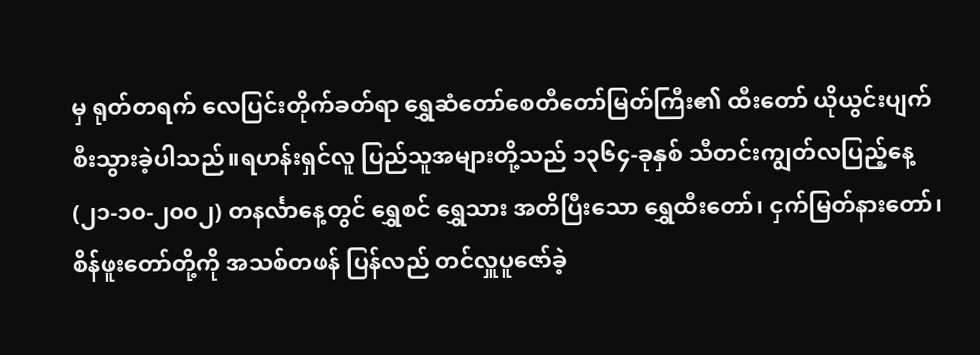မှ ရုတ်တရက် လေပြင်းတိုက်ခတ်ရာ ရွှေဆံတော်စေတီတော်မြတ်ကြီး၏ ထီးတော် ယိုယွင်းပျက်စီးသွားခဲ့ပါသည်။ရဟန်းရှင်လူ ပြည်သူအများတို့သည် ၁၃၆၄-ခုနှစ် သီတင်းကျွတ်လပြည့်နေ့(၂၁-၁၀-၂၀၀၂) တနင်္လာနေ့တွင် ရွှေစင် ရွှေသား အတိပြီးသော ရွှေထီးတော်၊ ငှက်မြတ်နားတော်၊ စိန်ဖူးတော်တို့ကို အသစ်တဖန် ပြန်လည် တင်လှူပူဇော်ခဲ့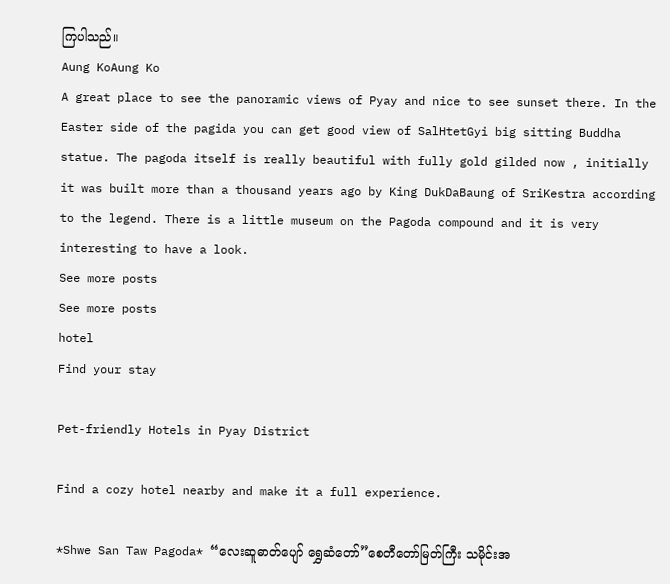ကြပါသည်။
Aung KoAung Ko
A great place to see the panoramic views of Pyay and nice to see sunset there. In the Easter side of the pagida you can get good view of SalHtetGyi big sitting Buddha statue. The pagoda itself is really beautiful with fully gold gilded now , initially it was built more than a thousand years ago by King DukDaBaung of SriKestra according to the legend. There is a little museum on the Pagoda compound and it is very interesting to have a look.
See more posts
See more posts
hotel
Find your stay

Pet-friendly Hotels in Pyay District

Find a cozy hotel nearby and make it a full experience.

*Shwe San Taw Pagoda* “လေးဆူဓာတ်ပျော် ရွှေဆံတော်”စေတီတော်မြတ်ကြီး သမိုင်းအ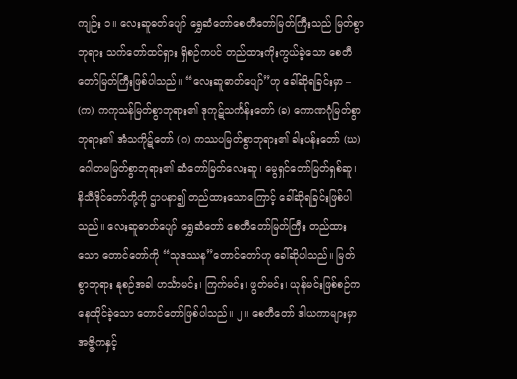ကျဉ်း ၁။ လေးဆူဓတ်ပျော် ရွှေဆံတော်စေတီတော်မြတ်ကြီးသည် မြတ်စွာဘုရား သက်တော်ထင်ရှား ရှိစဉ်ကပင် တည်ထားကိုးကွယ်ခဲ့သော စေတီတော်မြတ်ကြီးဖြစ်ပါသည်။ “လေးဆူဓာတ်ပျော်”ဟု ခေါ်ဆိုရခြင်းမှာ – (က) ကကုသန်မြတ်စွာဘုရား၏ ဒုကုဋ်သင်္ကန်းတော် (ခ) ကောဏဂုံမြတ်စွာဘုရား၏ အံသကိုဋ်တော် (ဂ) ကဿပမြတ်စွာဘုရား၏ ခါးပန်းတော် (ဃ) ဂေါတမမြတ်စွာဘုရား၏ ဆံတော်မြတ်လေးဆူ၊ မွေရှင်တော်မြတ်ရှစ်ဆူ၊ နိသီဒိုင်တော်တို့ကို ဌာပနာ၍ တည်ထားသောကြောင့် ခေါ်ဆိုရခြင်းဖြစ်ပါသည်။ လေးဆူဓာတ်ပျော် ရွှေဆံတော် စေတီတော်မြတ်ကြီး တည်ထားသော တောင်တော်ကို “သုဒဿန”တောင်တော်ဟု ခေါ်ဆိုပါသည်။ မြတ်စွာဘုရား နုစဉ်အခါ ဟင်္သာမင်း၊ ကြက်မင်း၊ ဖွတ်မင်း၊ ယုန်မင်းဖြစ်စဉ်က နေထိုင်ခဲ့သော တောင်တော်ဖြစ်ပါသည်။ ၂။ စေတီတော် ဒါယကာများမှာ အဇ္ဇိကနှင့်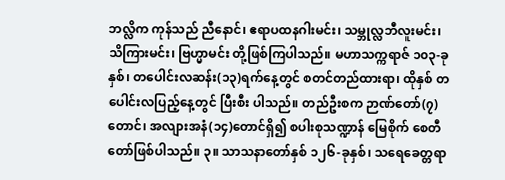ဘလ္လိက ကုန်သည် ညီနောင်၊ ဧရာပထနဂါးမင်း၊ သမ္ဘုလ္လဘီလူးမင်း၊ သိကြားမင်း၊ ဗြဟ္မာမင်း တို့ဖြစ်ကြပါသည်။ မဟာသက္ကရာဇ် ၁၀၃-ခုနှစ်၊ တပေါင်းလဆန်း(၁၃)ရက်နေ့တွင် စတင်တည်ထားရာ၊ ထိုနှစ် တပေါင်းလပြည့်နေ့တွင် ပြီးစီး ပါသည်။ တည်ဦးစက ဉာဏ်တော်(၇)တောင်၊ အလျားအနံ(၁၄)တောင်ရှိ၍ စပါးစုသဏ္ဍာန် မြေစိုက် စေတီတော်ဖြစ်ပါသည်။ ၃။ သာသနာတော်နှစ် ၁၂၆-ခုနှစ်၊ သရေခေတ္တရာ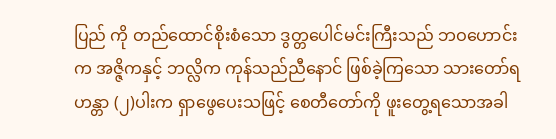ပြည် ကို တည်ထောင်စိုးစံသော ဒွတ္တပေါင်မင်းကြီးသည် ဘဝဟောင်းက အဇ္ဇိကနှင့် ဘလ္လိက ကုန်သည်ညီနောင် ဖြစ်ခဲ့ကြသော သားတော်ရဟန္တာ (၂)ပါးက ရှာဖွေပေးသဖြင့် စေတီတော်ကို ဖူးတွေ့ရသောအခါ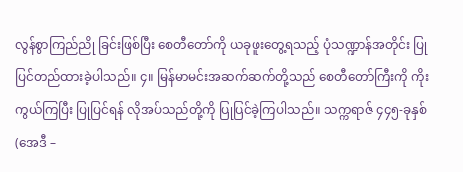လွန်စွာကြည်ညို ခြင်းဖြစ်ပြီး စေတီတော်ကို ယခုဖူးတွေ့ရသည့် ပုံသဏ္ဍာန်အတိုင်း ပြုပြင်တည်ထားခဲ့ပါသည်။ ၄။ မြန်မာမင်းအဆက်ဆက်တို့သည် စေတီတော်ကြီးကို ကိုးကွယ်ကြပြီး ပြုပြင်ရန် လိုအပ်သည်တို့ကို ပြုပြင်ခဲ့ကြပါသည်။ သက္ကရာဇ် ၄၄၅-ခုနှစ်(အေဒီ –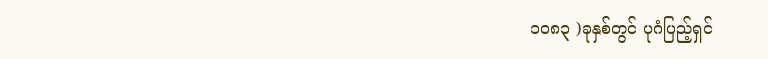၁၀၈၃ )ခုနှစ်တွင် ပုဂံပြည့်ရှင်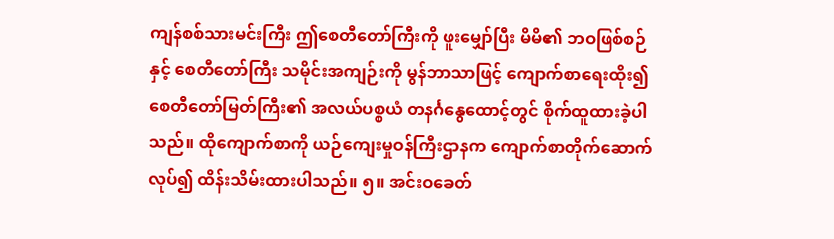ကျန်စစ်သားမင်းကြီး ဤစေတီတော်ကြီးကို ဖူးမျှော်ပြီး မိမိ၏ ဘဝဖြစ်စဉ်နှင့် စေတီတော်ကြီး သမိုင်းအကျဉ်းကို မွန်ဘာသာဖြင့် ကျောက်စာရေးထိုး၍ စေတီတော်မြတ်ကြီး၏ အလယ်ပစ္စယံ တနင်္ဂနွေထောင့်တွင် စိုက်ထူထားခဲ့ပါသည်။ ထိုကျောက်စာကို ယဉ်ကျေးမှုဝန်ကြီးဌာနက ကျောက်စာတိုက်ဆောက်လုပ်၍ ထိန်းသိမ်းထားပါသည်။ ၅။ အင်းဝခေတ်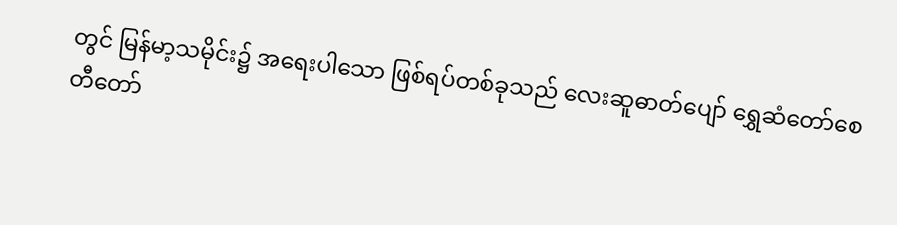တွင် မြန်မာ့သမိုင်း၌ အရေးပါသော ဖြစ်ရပ်တစ်ခုသည် လေးဆူဓာတ်ပျော် ရွှေဆံတော်စေတီတော်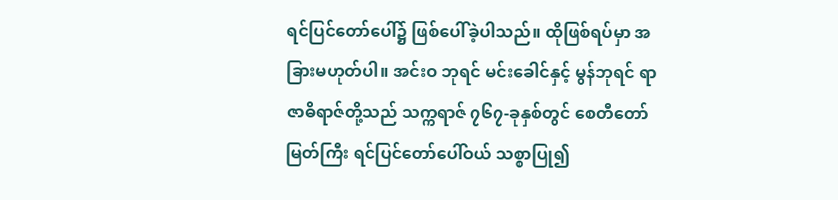ရင်ပြင်တော်ပေါ်၌ ဖြစ်ပေါ်ခဲ့ပါသည်။ ထိုဖြစ်ရပ်မှာ အခြားမဟုတ်ပါ။ အင်းဝ ဘုရင် မင်းခေါင်နှင့် မွန်ဘုရင် ရာဇာဓိရာဇ်တို့သည် သက္ကရာဇ် ၇၆၇-ခုနှစ်တွင် စေတီတော်မြတ်ကြီး ရင်ပြင်တော်ပေါ်ဝယ် သစ္စာပြု၍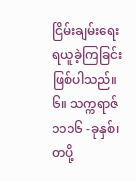ငြိမ်းချမ်းရေး ရယူခဲ့ကြခြင်းဖြစ်ပါသည်။ ၆။ သက္ကရာဇ် ၁၁၁၆ -ခုနှစ်၊ တပို့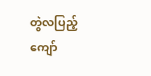တွဲလပြည့်ကျော်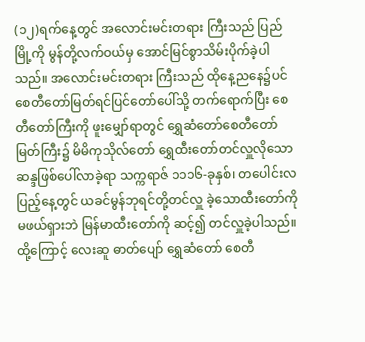(၁၂)ရက်နေ့တွင် အလောင်းမင်းတရား ကြီးသည် ပြည်မြို့ကို မွန်တို့လက်ဝယ်မှ အောင်မြင်စွာသိမ်းပိုက်ခဲ့ပါသည်။ အလောင်းမင်းတရား ကြီးသည် ထိုနေ့ညနေ၌ပင် စေတီတော်မြတ်ရင်ပြင်တော်ပေါ်သို့ တက်ရောက်ပြီး စေတီတော်ကြီးကို ဖူးမျှော်ရာတွင် ရွှေဆံတော်စေတီတော်မြတ်ကြီး၌ မိမိကုသိုလ်တော် ရွှေထီးတော်တင်လှူလိုသော ဆန္ဒဖြစ်ပေါ်လာခဲ့ရာ သက္ကရာဇ် ၁၁၁၆-ခုနှစ်၊ တပေါင်းလပြည့်နေ့တွင် ယခင်မွန်ဘုရင်တို့တင်လှူ ခဲ့သောထီးတော်ကို မဖယ်ရှားဘဲ မြန်မာထီးတော်ကို ဆင့်၍ တင်လှူခဲ့ပါသည်။ ထို့ကြောင့် လေးဆူ ဓာတ်ပျော် ရွှေဆံတော် စေတီ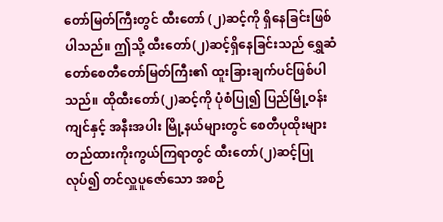တော်မြတ်ကြီးတွင် ထီးတော် (၂)ဆင့်ကို ရှိနေခြင်းဖြစ်ပါသည်။ ဤသို့ ထီးတော်(၂)ဆင့်ရှိနေခြင်းသည် ရွှေဆံတော်စေတီတော်မြတ်ကြီး၏ ထူးခြားချက်ပင်ဖြစ်ပါသည်။ ထိုထီးတော်(၂)ဆင့်ကို ပုံစံပြု၍ ပြည်မြို့ဝန်းကျင်နှင့် အနီးအပါး မြို့နယ်များတွင် စေတီပုထိုးများ တည်ထားကိုးကွယ်ကြရာတွင် ထီးတော်(၂)ဆင့်ပြုလုပ်၍ တင်လှူပူဇော်သော အစဉ်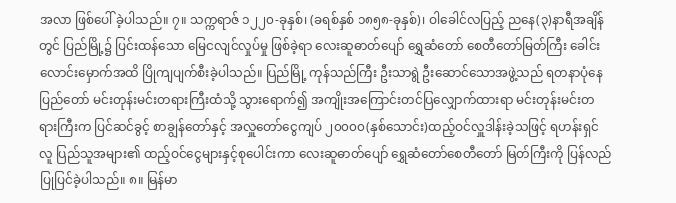အလာ ဖြစ်ပေါ် ခဲ့ပါသည်။ ၇။ သက္ကရာဇ် ၁၂၂၀-ခုနှစ်၊ (ခရစ်နှစ် ၁၈၅၈-ခုနှစ်)၊ ဝါခေါင်လပြည့် ညနေ(၃)နာရီအချိန်တွင် ပြည်မြို့၌ ပြင်းထန်သော မြေငလျင်လှုပ်မှု ဖြစ်ခဲ့ရာ လေးဆူဓာတ်ပျော် ရွှေဆံတော် စေတီတော်မြတ်ကြီး ခေါင်းလောင်းမှောက်အထိ ပြိုကျပျက်စီးခဲ့ပါသည်။ ပြည်မြို့ ကုန်သည်ကြီး ဦးသာရွဲ ဦးဆောင်သောအဖွဲ့သည် ရတနာပုံနေပြည်တော် မင်းတုန်းမင်းတရားကြီးထံသို့ သွားရောက်၍ အကျိုးအကြောင်းတင်ပြလျှောက်ထားရာ မင်းတုန်းမင်းတရားကြီးက ပြင်ဆင်ခွင့် စာချွန်တော်နှင့် အလှူတော်ငွေကျပ် ၂၀၀၀၀(နှစ်သောင်း)ထည့်ဝင်လှူဒါန်းခဲ့သဖြင့် ရဟန်းရှင်လူ ပြည်သူအများ၏ ထည့်ဝင်ငွေများနှင့်စုပေါင်းကာ လေးဆူဓာတ်ပျော် ရွှေဆံတော်စေတီတော် မြတ်ကြီးကို ပြန်လည်ပြုပြင်ခဲ့ပါသည်။ ၈။ မြန်မာ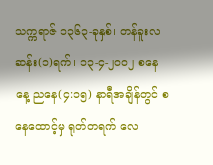သက္ကရာဇ် ၁၃၆၃-ခုနှစ်၊ တန်ခူးလဆန်း(၁)ရက်၊ ၁၃-၄-၂၀၀၂ စနေနေ့ ညနေ(၄:၁၅) နာရီအချိန်တွင် စနေထောင့်မှ ရုတ်တရက် လေ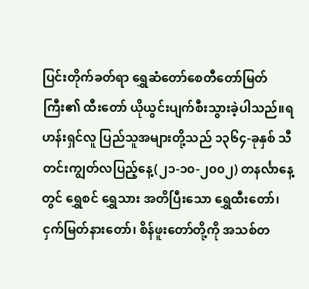ပြင်းတိုက်ခတ်ရာ ရွှေဆံတော်စေတီတော်မြတ်ကြီး၏ ထီးတော် ယိုယွင်းပျက်စီးသွားခဲ့ပါသည်။ရဟန်းရှင်လူ ပြည်သူအများတို့သည် ၁၃၆၄-ခုနှစ် သီတင်းကျွတ်လပြည့်နေ့(၂၁-၁၀-၂၀၀၂) တနင်္လာနေ့တွင် ရွှေစင် ရွှေသား အတိပြီးသော ရွှေထီးတော်၊ ငှက်မြတ်နားတော်၊ စိန်ဖူးတော်တို့ကို အသစ်တ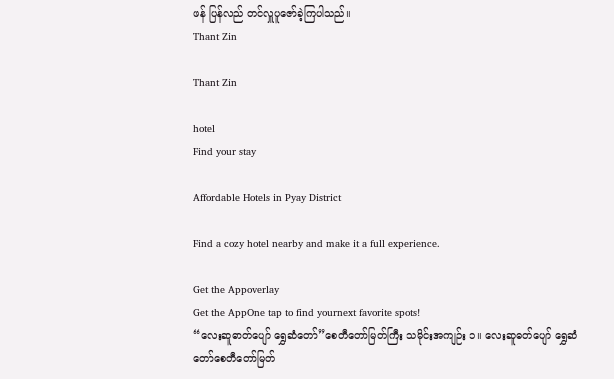ဖန် ပြန်လည် တင်လှူပူဇော်ခဲ့ကြပါသည်။
Thant Zin

Thant Zin

hotel
Find your stay

Affordable Hotels in Pyay District

Find a cozy hotel nearby and make it a full experience.

Get the Appoverlay
Get the AppOne tap to find yournext favorite spots!
“လေးဆူဓာတ်ပျော် ရွှေဆံတော်”စေတီတော်မြတ်ကြီး သမိုင်းအကျဉ်း ၁။ လေးဆူဓတ်ပျော် ရွှေဆံတော်စေတီတော်မြတ်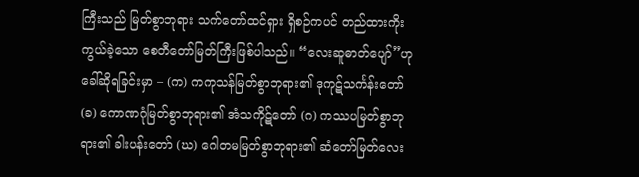ကြီးသည် မြတ်စွာဘုရား သက်တော်ထင်ရှား ရှိစဉ်ကပင် တည်ထားကိုးကွယ်ခဲ့သော စေတီတော်မြတ်ကြီးဖြစ်ပါသည်။ “လေးဆူဓာတ်ပျော်”ဟု ခေါ်ဆိုရခြင်းမှာ – (က) ကကုသန်မြတ်စွာဘုရား၏ ဒုကုဋ်သင်္ကန်းတော် (ခ) ကောဏဂုံမြတ်စွာဘုရား၏ အံသကိုဋ်တော် (ဂ) ကဿပမြတ်စွာဘုရား၏ ခါးပန်းတော် (ဃ) ဂေါတမမြတ်စွာဘုရား၏ ဆံတော်မြတ်လေး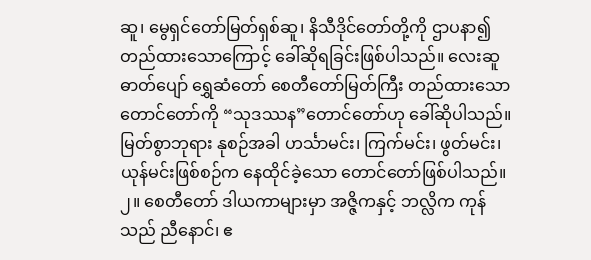ဆူ၊ မွေရှင်တော်မြတ်ရှစ်ဆူ၊ နိသီဒိုင်တော်တို့ကို ဌာပနာ၍ တည်ထားသောကြောင့် ခေါ်ဆိုရခြင်းဖြစ်ပါသည်။ လေးဆူဓာတ်ပျော် ရွှေဆံတော် စေတီတော်မြတ်ကြီး တည်ထားသော တောင်တော်ကို “သုဒဿန”တောင်တော်ဟု ခေါ်ဆိုပါသည်။ မြတ်စွာဘုရား နုစဉ်အခါ ဟင်္သာမင်း၊ ကြက်မင်း၊ ဖွတ်မင်း၊ ယုန်မင်းဖြစ်စဉ်က နေထိုင်ခဲ့သော တောင်တော်ဖြစ်ပါသည်။ ၂။ စေတီတော် ဒါယကာများမှာ အဇ္ဇိကနှင့် ဘလ္လိက ကုန်သည် ညီနောင်၊ ဧ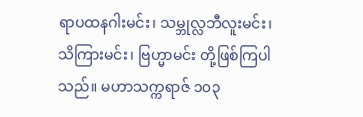ရာပထနဂါးမင်း၊ သမ္ဘုလ္လဘီလူးမင်း၊ သိကြားမင်း၊ ဗြဟ္မာမင်း တို့ဖြစ်ကြပါသည်။ မဟာသက္ကရာဇ် ၁၀၃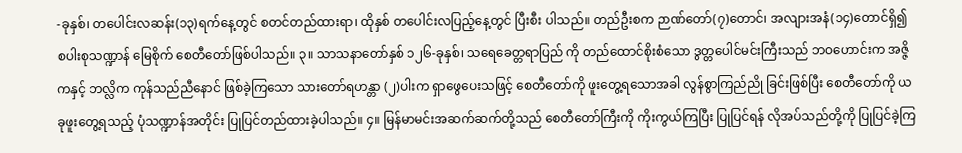-ခုနှစ်၊ တပေါင်းလဆန်း(၁၃)ရက်နေ့တွင် စတင်တည်ထားရာ၊ ထိုနှစ် တပေါင်းလပြည့်နေ့တွင် ပြီးစီး ပါသည်။ တည်ဦးစက ဉာဏ်တော်(၇)တောင်၊ အလျားအနံ(၁၄)တောင်ရှိ၍ စပါးစုသဏ္ဍာန် မြေစိုက် စေတီတော်ဖြစ်ပါသည်။ ၃။ သာသနာတော်နှစ် ၁၂၆-ခုနှစ်၊ သရေခေတ္တရာပြည် ကို တည်ထောင်စိုးစံသော ဒွတ္တပေါင်မင်းကြီးသည် ဘဝဟောင်းက အဇ္ဇိကနှင့် ဘလ္လိက ကုန်သည်ညီနောင် ဖြစ်ခဲ့ကြသော သားတော်ရဟန္တာ (၂)ပါးက ရှာဖွေပေးသဖြင့် စေတီတော်ကို ဖူးတွေ့ရသောအခါ လွန်စွာကြည်ညို ခြင်းဖြစ်ပြီး စေတီတော်ကို ယခုဖူးတွေ့ရသည့် ပုံသဏ္ဍာန်အတိုင်း ပြုပြင်တည်ထားခဲ့ပါသည်။ ၄။ မြန်မာမင်းအဆက်ဆက်တို့သည် စေတီတော်ကြီးကို ကိုးကွယ်ကြပြီး ပြုပြင်ရန် လိုအပ်သည်တို့ကို ပြုပြင်ခဲ့ကြ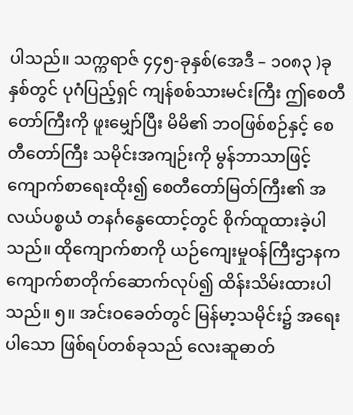ပါသည်။ သက္ကရာဇ် ၄၄၅-ခုနှစ်(အေဒီ – ၁၀၈၃ )ခုနှစ်တွင် ပုဂံပြည့်ရှင် ကျန်စစ်သားမင်းကြီး ဤစေတီတော်ကြီးကို ဖူးမျှော်ပြီး မိမိ၏ ဘဝဖြစ်စဉ်နှင့် စေတီတော်ကြီး သမိုင်းအကျဉ်းကို မွန်ဘာသာဖြင့် ကျောက်စာရေးထိုး၍ စေတီတော်မြတ်ကြီး၏ အလယ်ပစ္စယံ တနင်္ဂနွေထောင့်တွင် စိုက်ထူထားခဲ့ပါသည်။ ထိုကျောက်စာကို ယဉ်ကျေးမှုဝန်ကြီးဌာနက ကျောက်စာတိုက်ဆောက်လုပ်၍ ထိန်းသိမ်းထားပါသည်။ ၅။ အင်းဝခေတ်တွင် မြန်မာ့သမိုင်း၌ အရေးပါသော ဖြစ်ရပ်တစ်ခုသည် လေးဆူဓာတ်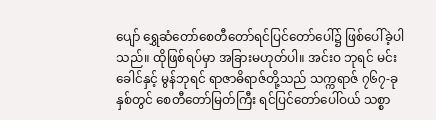ပျော် ရွှေဆံတော်စေတီတော်ရင်ပြင်တော်ပေါ်၌ ဖြစ်ပေါ်ခဲ့ပါသည်။ ထိုဖြစ်ရပ်မှာ အခြားမဟုတ်ပါ။ အင်းဝ ဘုရင် မင်းခေါင်နှင့် မွန်ဘုရင် ရာဇာဓိရာဇ်တို့သည် သက္ကရာဇ် ၇၆၇-ခုနှစ်တွင် စေတီတော်မြတ်ကြီး ရင်ပြင်တော်ပေါ်ဝယ် သစ္စာ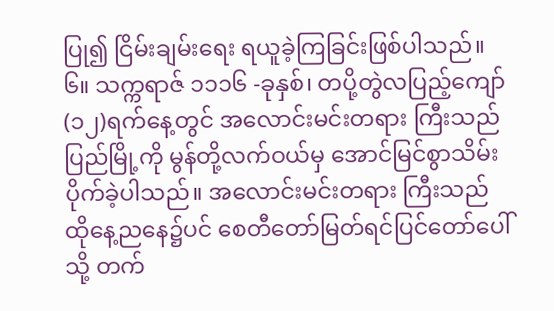ပြု၍ ငြိမ်းချမ်းရေး ရယူခဲ့ကြခြင်းဖြစ်ပါသည်။ ၆။ သက္ကရာဇ် ၁၁၁၆ -ခုနှစ်၊ တပို့တွဲလပြည့်ကျော် (၁၂)ရက်နေ့တွင် အလောင်းမင်းတရား ကြီးသည် ပြည်မြို့ကို မွန်တို့လက်ဝယ်မှ အောင်မြင်စွာသိမ်းပိုက်ခဲ့ပါသည်။ အလောင်းမင်းတရား ကြီးသည် ထိုနေ့ညနေ၌ပင် စေတီတော်မြတ်ရင်ပြင်တော်ပေါ်သို့ တက်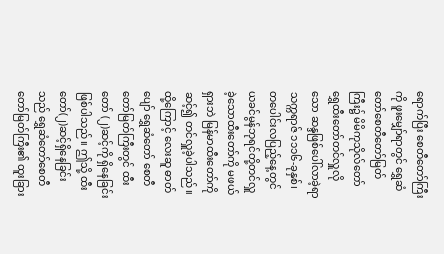ရောက်ပြီး စေတီတော်ကြီးကို ဖူးမျှော်ရာတွင် ရွှေဆံတော်စေတီတော်မြတ်ကြီး၌ မိမိကုသိုလ်တော် ရွှေထီးတော်တင်လှူလိုသော ဆန္ဒဖြစ်ပေါ်လာခဲ့ရာ သက္ကရာဇ် ၁၁၁၆-ခုနှစ်၊ တပေါင်းလပြည့်နေ့တွင် ယခင်မွန်ဘုရင်တို့တင်လှူ ခဲ့သောထီးတော်ကို မဖယ်ရှားဘဲ မြန်မာထီးတော်ကို ဆင့်၍ တင်လှူခဲ့ပါသည်။ ထို့ကြောင့် လေးဆူ ဓာတ်ပျော် ရွှေဆံတော် စေတီတော်မြတ်ကြီးတွင် ထီးတော် (၂)ဆင့်ကို ရှိနေခြင်းဖြစ်ပါသည်။ ဤသို့ ထီးတော်(၂)ဆင့်ရှိနေခြင်းသည် ရွှေဆံတော်စေတီတော်မြတ်ကြီး၏ ထူးခြား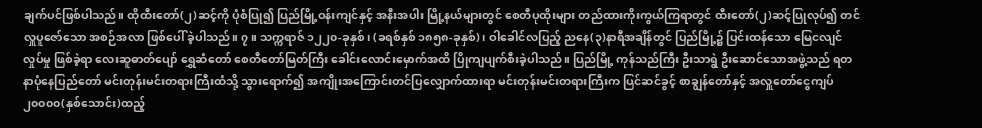ချက်ပင်ဖြစ်ပါသည်။ ထိုထီးတော်(၂)ဆင့်ကို ပုံစံပြု၍ ပြည်မြို့ဝန်းကျင်နှင့် အနီးအပါး မြို့နယ်များတွင် စေတီပုထိုးများ တည်ထားကိုးကွယ်ကြရာတွင် ထီးတော်(၂)ဆင့်ပြုလုပ်၍ တင်လှူပူဇော်သော အစဉ်အလာ ဖြစ်ပေါ် ခဲ့ပါသည်။ ၇။ သက္ကရာဇ် ၁၂၂၀-ခုနှစ်၊ (ခရစ်နှစ် ၁၈၅၈-ခုနှစ်)၊ ဝါခေါင်လပြည့် ညနေ(၃)နာရီအချိန်တွင် ပြည်မြို့၌ ပြင်းထန်သော မြေငလျင်လှုပ်မှု ဖြစ်ခဲ့ရာ လေးဆူဓာတ်ပျော် ရွှေဆံတော် စေတီတော်မြတ်ကြီး ခေါင်းလောင်းမှောက်အထိ ပြိုကျပျက်စီးခဲ့ပါသည်။ ပြည်မြို့ ကုန်သည်ကြီး ဦးသာရွဲ ဦးဆောင်သောအဖွဲ့သည် ရတနာပုံနေပြည်တော် မင်းတုန်းမင်းတရားကြီးထံသို့ သွားရောက်၍ အကျိုးအကြောင်းတင်ပြလျှောက်ထားရာ မင်းတုန်းမင်းတရားကြီးက ပြင်ဆင်ခွင့် စာချွန်တော်နှင့် အလှူတော်ငွေကျပ် ၂၀၀၀၀(နှစ်သောင်း)ထည့်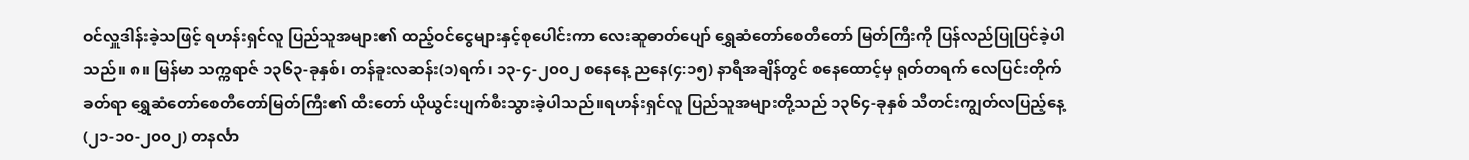ဝင်လှူဒါန်းခဲ့သဖြင့် ရဟန်းရှင်လူ ပြည်သူအများ၏ ထည့်ဝင်ငွေများနှင့်စုပေါင်းကာ လေးဆူဓာတ်ပျော် ရွှေဆံတော်စေတီတော် မြတ်ကြီးကို ပြန်လည်ပြုပြင်ခဲ့ပါသည်။ ၈။ မြန်မာ သက္ကရာဇ် ၁၃၆၃-ခုနှစ်၊ တန်ခူးလဆန်း(၁)ရက်၊ ၁၃-၄-၂၀၀၂ စနေနေ့ ညနေ(၄:၁၅) နာရီအချိန်တွင် စနေထောင့်မှ ရုတ်တရက် လေပြင်းတိုက်ခတ်ရာ ရွှေဆံတော်စေတီတော်မြတ်ကြီး၏ ထီးတော် ယိုယွင်းပျက်စီးသွားခဲ့ပါသည်။ရဟန်းရှင်လူ ပြည်သူအများတို့သည် ၁၃၆၄-ခုနှစ် သီတင်းကျွတ်လပြည့်နေ့(၂၁-၁၀-၂၀၀၂) တနင်္လာ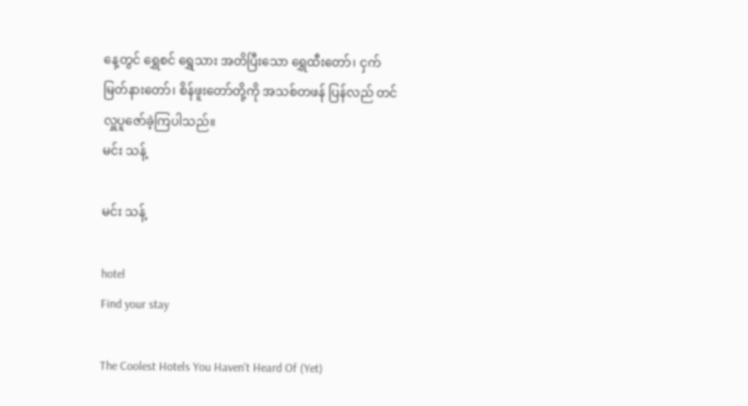နေ့တွင် ရွှေစင် ရွှေသား အတိပြီးသော ရွှေထီးတော်၊ ငှက်မြတ်နားတော်၊ စိန်ဖူးတော်တို့ကို အသစ်တဖန် ပြန်လည် တင်လှူပူဇော်ခဲ့ကြပါသည်။
မင်း သန့်

မင်း သန့်

hotel
Find your stay

The Coolest Hotels You Haven't Heard Of (Yet)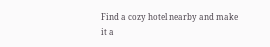Find a cozy hotel nearby and make it a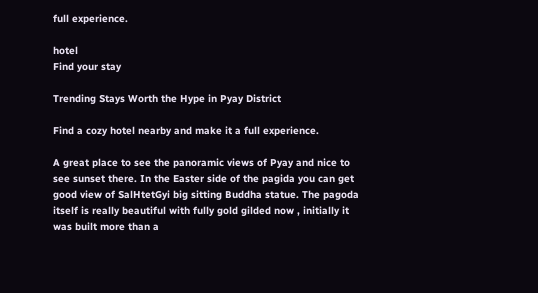full experience.

hotel
Find your stay

Trending Stays Worth the Hype in Pyay District

Find a cozy hotel nearby and make it a full experience.

A great place to see the panoramic views of Pyay and nice to see sunset there. In the Easter side of the pagida you can get good view of SalHtetGyi big sitting Buddha statue. The pagoda itself is really beautiful with fully gold gilded now , initially it was built more than a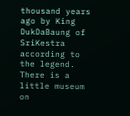thousand years ago by King DukDaBaung of SriKestra according to the legend. There is a little museum on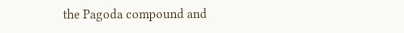the Pagoda compound and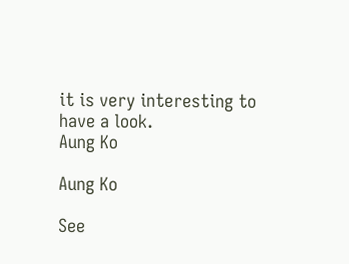it is very interesting to have a look.
Aung Ko

Aung Ko

See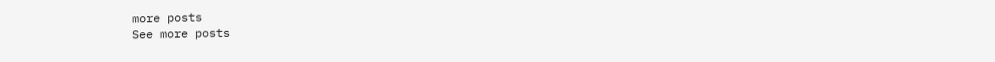more posts
See more posts